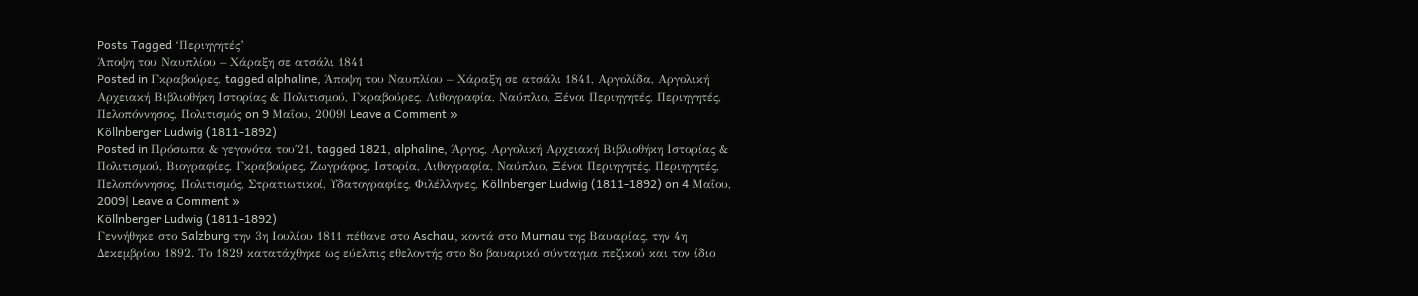Posts Tagged ‘Περιηγητές’
Άποψη του Ναυπλίου – Χάραξη σε ατσάλι 1841
Posted in Γκραβούρες, tagged alphaline, Άποψη του Ναυπλίου – Χάραξη σε ατσάλι 1841, Αργολίδα, Αργολική Αρχειακή Βιβλιοθήκη Ιστορίας & Πολιτισμού, Γκραβούρες, Λιθογραφία, Ναύπλιο, Ξένοι Περιηγητές, Περιηγητές, Πελοπόννησος, Πολιτισμός on 9 Μαΐου, 2009| Leave a Comment »
Köllnberger Ludwig (1811-1892)
Posted in Πρόσωπα & γεγονότα του΄21, tagged 1821, alphaline, Άργος, Αργολική Αρχειακή Βιβλιοθήκη Ιστορίας & Πολιτισμού, Βιογραφίες, Γκραβούρες, Ζωγράφος, Ιστορία, Λιθογραφία, Ναύπλιο, Ξένοι Περιηγητές, Περιηγητές, Πελοπόννησος, Πολιτισμός, Στρατιωτικοί, Υδατογραφίες, Φιλέλληνες, Köllnberger Ludwig (1811-1892) on 4 Μαΐου, 2009| Leave a Comment »
Köllnberger Ludwig (1811-1892)
Γεννήθηκε στο Salzburg την 3η Ιουλίου 1811 πέθανε στο Aschau, κοντά στο Murnau της Βαυαρίας, την 4η Δεκεμβρίου 1892. Το 1829 κατατάχθηκε ως εύελπις εθελοντής στο 8ο βαυαρικό σύνταγμα πεζικού και τον ίδιο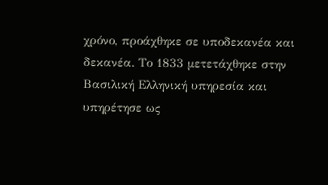χρόνο, προάχθηκε σε υποδεκανέα και δεκανέα. Το 1833 μετετάχθηκε στην Βασιλική Ελληνική υπηρεσία και υπηρέτησε ως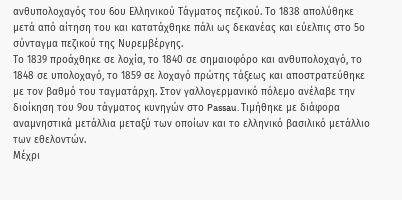ανθυπολοχαγός του 6ου Ελληνικού Τάγματος πεζικού. Το 1838 απολύθηκε μετά από αίτηση του και κατατάχθηκε πάλι ως δεκανέας και εύελπις στο 5ο σύνταγμα πεζικού της Νυρεμβέργης.
Το 1839 προάχθηκε σε λοχία, το 1840 σε σημαιοφόρο και ανθυπολοχαγό, το 1848 σε υπολοχαγό, το 1859 σε λοχαγό πρώτης τάξεως και αποστρατεύθηκε με τον βαθμό του ταγματάρχη. Στον γαλλογερμανικό πόλεμο ανέλαβε την διοίκηση του 9ου τάγματος κυνηγών στο Passau. Τιμήθηκε με διάφορα αναμνηστικά μετάλλια μεταξύ των οποίων και το ελληνικό βασιλικό μετάλλιο των εθελοντών.
Μέχρι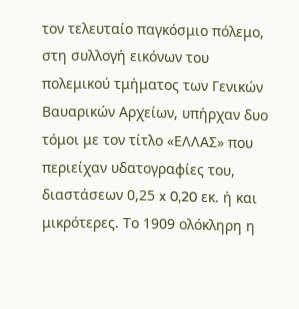τον τελευταίο παγκόσμιο πόλεμο, στη συλλογή εικόνων του πολεμικού τμήματος των Γενικών Βαυαρικών Αρχείων, υπήρχαν δυο τόμοι με τον τίτλο «ΕΛΛΑΣ» που περιείχαν υδατογραφίες του, διαστάσεων 0,25 x 0,20 εκ. ή και μικρότερες. Το 1909 ολόκληρη η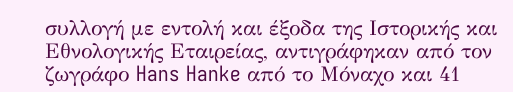συλλογή με εντολή και έξοδα της Ιστορικής και Εθνολογικής Εταιρείας, αντιγράφηκαν από τον ζωγράφο Hans Hanke από το Μόναχο και 41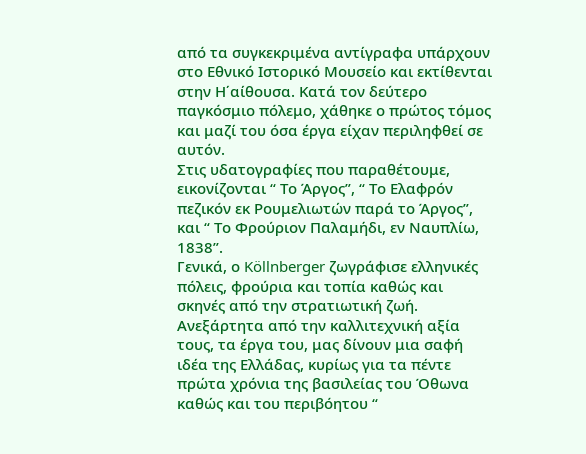από τα συγκεκριμένα αντίγραφα υπάρχουν στο Εθνικό Ιστορικό Μουσείο και εκτίθενται στην Η΄αίθουσα. Κατά τον δεύτερο παγκόσμιο πόλεμο, χάθηκε ο πρώτος τόμος και μαζί του όσα έργα είχαν περιληφθεί σε αυτόν.
Στις υδατογραφίες που παραθέτουμε, εικονίζονται “ Tο Άργος”, “ Tο Ελαφρόν πεζικόν εκ Ρουμελιωτών παρά το Άργος”, και “ Το Φρούριον Παλαμήδι, εν Ναυπλίω, 1838”.
Γενικά, ο Köllnberger ζωγράφισε ελληνικές πόλεις, φρούρια και τοπία καθώς και σκηνές από την στρατιωτική ζωή. Ανεξάρτητα από την καλλιτεχνική αξία τους, τα έργα του, μας δίνουν μια σαφή ιδέα της Ελλάδας, κυρίως για τα πέντε πρώτα χρόνια της βασιλείας του Όθωνα καθώς και του περιβόητου “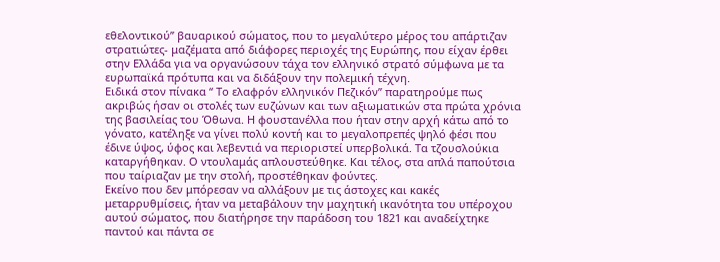εθελοντικού” βαυαρικού σώματος, που το μεγαλύτερο μέρος του απάρτιζαν στρατιώτες- μαζέματα από διάφορες περιοχές της Ευρώπης, που είχαν έρθει στην Ελλάδα για να οργανώσουν τάχα τον ελληνικό στρατό σύμφωνα με τα ευρωπαϊκά πρότυπα και να διδάξουν την πολεμική τέχνη.
Ειδικά στον πίνακα “ Το ελαφρόν ελληνικόν Πεζικόν” παρατηρούμε πως ακριβώς ήσαν οι στολές των ευζώνων και των αξιωματικών στα πρώτα χρόνια της βασιλείας του Όθωνα. Η φουστανέλλα που ήταν στην αρχή κάτω από το γόνατο, κατέληξε να γίνει πολύ κοντή και το μεγαλοπρεπές ψηλό φέσι που έδινε ύψος, ύφος και λεβεντιά να περιοριστεί υπερβολικά. Τα τζουσλούκια καταργήθηκαν. Ο ντουλαμάς απλουστεύθηκε. Και τέλος, στα απλά παπούτσια που ταίριαζαν με την στολή, προστέθηκαν φούντες.
Εκείνο που δεν μπόρεσαν να αλλάξουν με τις άστοχες και κακές μεταρρυθμίσεις, ήταν να μεταβάλουν την μαχητική ικανότητα του υπέροχου αυτού σώματος, που διατήρησε την παράδοση του 1821 και αναδείχτηκε παντού και πάντα σε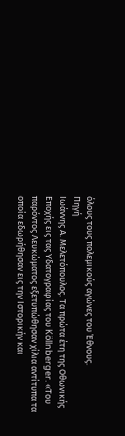όλους τους πολεμικούς αγώνες του Έθνους.
Πηγή
Ιωάννης Α. Μελετόπουλος. Τα πρώτα έτη της Οθωνικής Εποχής εις τας Υδατογραφίας του Köllnberger. «Του παρόντος Λευκώματος εξετυπώθησαν χίλια αντίτυπα τα οποία εδωρήθησαν εις την Ιστορικήν και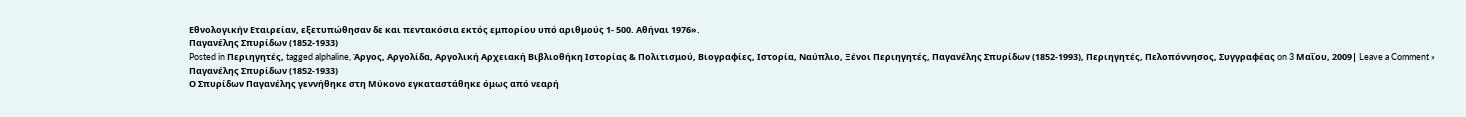Εθνολογικήν Εταιρείαν, εξετυπώθησαν δε και πεντακόσια εκτός εμπορίου υπό αριθμούς 1- 500. Αθήναι 1976».
Παγανέλης Σπυρίδων (1852-1933)
Posted in Περιηγητές, tagged alphaline, Άργος, Αργολίδα, Αργολική Αρχειακή Βιβλιοθήκη Ιστορίας & Πολιτισμού, Βιογραφίες, Ιστορία, Ναύπλιο, Ξένοι Περιηγητές, Παγανέλης Σπυρίδων (1852-1993), Περιηγητές, Πελοπόννησος, Συγγραφέας on 3 Μαΐου, 2009| Leave a Comment »
Παγανέλης Σπυρίδων (1852-1933)
Ο Σπυρίδων Παγανέλης γεννήθηκε στη Μύκονο εγκαταστάθηκε όμως από νεαρή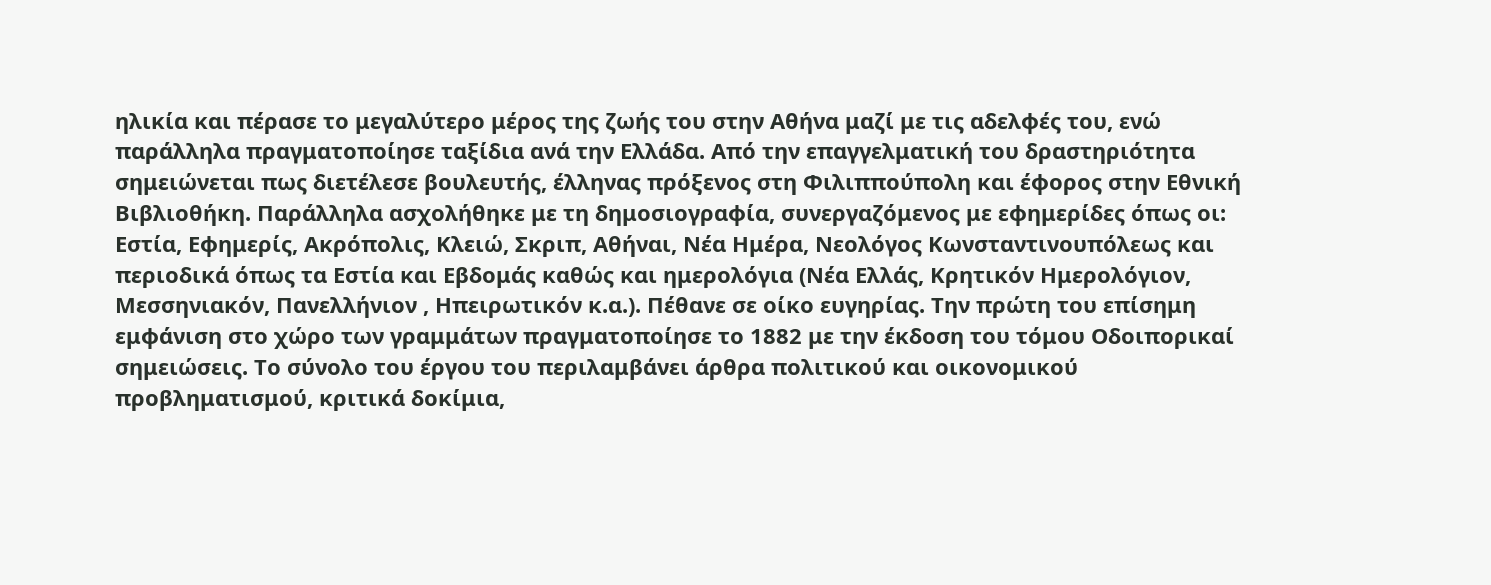ηλικία και πέρασε το μεγαλύτερο μέρος της ζωής του στην Αθήνα μαζί με τις αδελφές του, ενώ παράλληλα πραγματοποίησε ταξίδια ανά την Ελλάδα. Από την επαγγελματική του δραστηριότητα σημειώνεται πως διετέλεσε βουλευτής, έλληνας πρόξενος στη Φιλιππούπολη και έφορος στην Εθνική Βιβλιοθήκη. Παράλληλα ασχολήθηκε με τη δημοσιογραφία, συνεργαζόμενος με εφημερίδες όπως οι: Εστία, Εφημερίς, Ακρόπολις, Κλειώ, Σκριπ, Αθήναι, Νέα Ημέρα, Νεολόγος Κωνσταντινουπόλεως και περιοδικά όπως τα Εστία και Εβδομάς καθώς και ημερολόγια (Νέα Ελλάς, Κρητικόν Ημερολόγιον, Μεσσηνιακόν, Πανελλήνιον , Ηπειρωτικόν κ.α.). Πέθανε σε οίκο ευγηρίας. Την πρώτη του επίσημη εμφάνιση στο χώρο των γραμμάτων πραγματοποίησε το 1882 με την έκδοση του τόμου Οδοιπορικαί σημειώσεις. Το σύνολο του έργου του περιλαμβάνει άρθρα πολιτικού και οικονομικού προβληματισμού, κριτικά δοκίμια,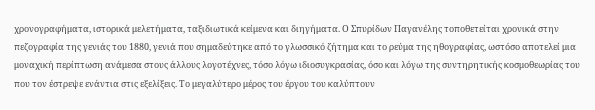χρονογραφήματα, ιστορικά μελετήματα, ταξιδιωτικά κείμενα και διηγήματα. Ο Σπυρίδων Παγανέλης τοποθετείται χρονικά στην πεζογραφία της γενιάς του 1880, γενιά που σημαδεύτηκε από το γλωσσικό ζήτημα και το ρεύμα της ηθογραφίας, ωστόσο αποτελεί μια μοναχική περίπτωση ανάμεσα στους άλλους λογοτέχνες, τόσο λόγω ιδιοσυγκρασίας, όσο και λόγω της συντηρητικής κοσμοθεωρίας του που τον έστρεψε ενάντια στις εξελίξεις. Το μεγαλύτερο μέρος του έργου του καλύπτουν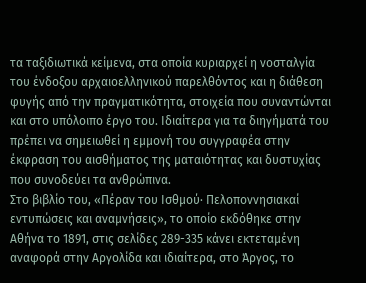τα ταξιδιωτικά κείμενα, στα οποία κυριαρχεί η νοσταλγία του ένδοξου αρχαιοελληνικού παρελθόντος και η διάθεση φυγής από την πραγματικότητα, στοιχεία που συναντώνται και στο υπόλοιπο έργο του. Ιδιαίτερα για τα διηγήματά του πρέπει να σημειωθεί η εμμονή του συγγραφέα στην έκφραση του αισθήματος της ματαιότητας και δυστυχίας που συνοδεύει τα ανθρώπινα.
Στο βιβλίο του, «Πέραν του Ισθμού· Πελοποννησιακαί εντυπώσεις και αναμνήσεις», το οποίο εκδόθηκε στην Αθήνα το 1891, στις σελίδες 289-335 κάνει εκτεταμένη αναφορά στην Αργολίδα και ιδιαίτερα, στο Άργος, το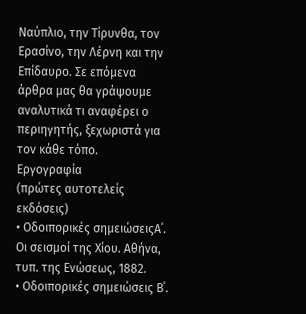Ναύπλιο, την Τίρυνθα, τον Ερασίνο, την Λέρνη και την Επίδαυρο. Σε επόμενα άρθρα μας θα γράψουμε αναλυτικά τι αναφέρει ο περιηγητής, ξεχωριστά για τον κάθε τόπο.
Εργογραφία
(πρώτες αυτοτελείς εκδόσεις)
• Οδοιπορικές σημειώσειςΑ΄. Οι σεισμοί της Χίου. Αθήνα, τυπ. της Ενώσεως, 1882.
• Οδοιπορικές σημειώσεις Β΄.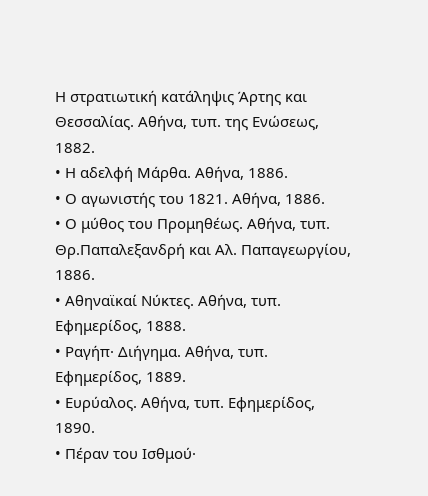Η στρατιωτική κατάληψις Άρτης και Θεσσαλίας. Αθήνα, τυπ. της Ενώσεως, 1882.
• Η αδελφή Μάρθα. Αθήνα, 1886.
• Ο αγωνιστής του 1821. Αθήνα, 1886.
• Ο μύθος του Προμηθέως. Αθήνα, τυπ. Θρ.Παπαλεξανδρή και Αλ. Παπαγεωργίου, 1886.
• Αθηναϊκαί Νύκτες. Αθήνα, τυπ. Εφημερίδος, 1888.
• Ραγήπ· Διήγημα. Αθήνα, τυπ. Εφημερίδος, 1889.
• Ευρύαλος. Αθήνα, τυπ. Εφημερίδος, 1890.
• Πέραν του Ισθμού·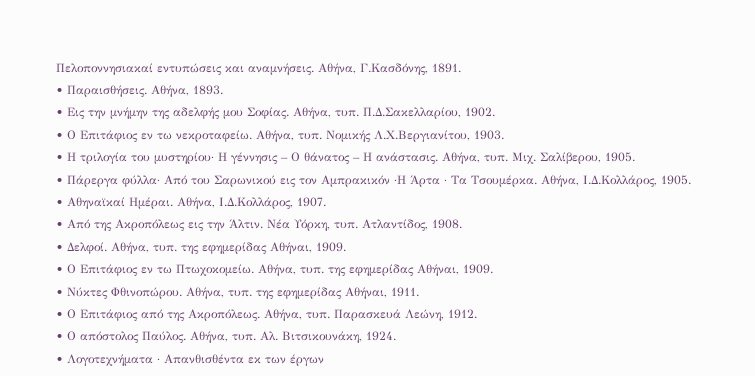Πελοποννησιακαί εντυπώσεις και αναμνήσεις. Αθήνα, Γ.Κασδόνης, 1891.
• Παραισθήσεις. Αθήνα, 1893.
• Εις την μνήμην της αδελφής μου Σοφίας. Αθήνα, τυπ. Π.Δ.Σακελλαρίου, 1902.
• Ο Επιτάφιος εν τω νεκροταφείω. Αθήνα, τυπ. Νομικής Λ.Χ.Βεργιανίτου, 1903.
• Η τριλογία του μυστηρίου· Η γέννησις – Ο θάνατος – Η ανάστασις. Αθήνα, τυπ. Μιχ. Σαλίβερου, 1905.
• Πάρεργα φύλλα· Από του Σαρωνικού εις τον Αμπρακικόν ·Η Άρτα · Τα Τσουμέρκα. Αθήνα, Ι.Δ.Κολλάρος, 1905.
• Αθηναϊκαί Ημέραι. Αθήνα, Ι.Δ.Κολλάρος, 1907.
• Από της Ακροπόλεως εις την Άλτιν. Νέα Υόρκη, τυπ. Ατλαντίδος, 1908.
• Δελφοί. Αθήνα, τυπ. της εφημερίδας Αθήναι, 1909.
• Ο Επιτάφιος εν τω Πτωχοκομείω. Αθήνα, τυπ. της εφημερίδας Αθήναι, 1909.
• Νύκτες Φθινοπώρου. Αθήνα, τυπ. της εφημερίδας Αθήναι, 1911.
• Ο Επιτάφιος από της Ακροπόλεως. Αθήνα, τυπ. Παρασκευά Λεώνη, 1912.
• Ο απόστολος Παύλος. Αθήνα, τυπ. Αλ. Βιτσικουνάκη, 1924.
• Λογοτεχνήματα · Απανθισθέντα εκ των έργων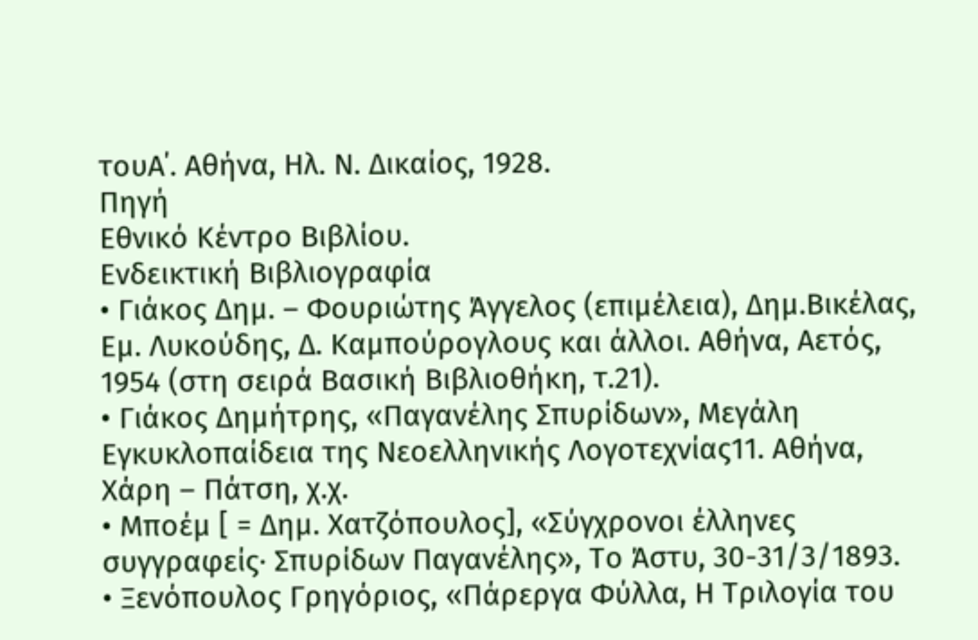τουΑ΄. Αθήνα, Ηλ. Ν. Δικαίος, 1928.
Πηγή
Εθνικό Κέντρο Βιβλίου.
Ενδεικτική Βιβλιογραφία
• Γιάκος Δημ. – Φουριώτης Άγγελος (επιμέλεια), Δημ.Βικέλας, Εμ. Λυκούδης, Δ. Καμπούρογλους και άλλοι. Αθήνα, Αετός, 1954 (στη σειρά Βασική Βιβλιοθήκη, τ.21).
• Γιάκος Δημήτρης, «Παγανέλης Σπυρίδων», Μεγάλη Εγκυκλοπαίδεια της Νεοελληνικής Λογοτεχνίας11. Αθήνα, Χάρη – Πάτση, χ.χ.
• Μποέμ [ = Δημ. Χατζόπουλος], «Σύγχρονοι έλληνες συγγραφείς· Σπυρίδων Παγανέλης», Το Άστυ, 30-31/3/1893.
• Ξενόπουλος Γρηγόριος, «Πάρεργα Φύλλα, Η Τριλογία του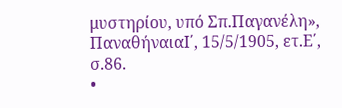μυστηρίου, υπό Σπ.Παγανέλη», ΠαναθήναιαΙ΄, 15/5/1905, ετ.Ε΄, σ.86.
•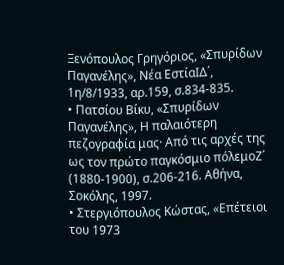Ξενόπουλος Γρηγόριος, «Σπυρίδων Παγανέλης», Νέα ΕστίαΙΔ΄, 1η/8/1933, αρ.159, σ.834-835.
• Πατσίου Βίκυ, «Σπυρίδων Παγανέλης», Η παλαιότερη πεζογραφία μας· Από τις αρχές της ως τον πρώτο παγκόσμιο πόλεμοΖ΄ (1880-1900), σ.206-216. Αθήνα, Σοκόλης, 1997.
• Στεργιόπουλος Κώστας, «Επέτειοι του 1973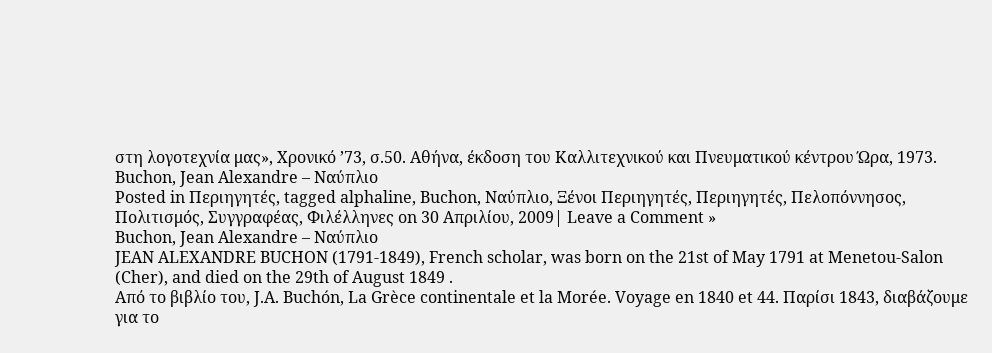στη λογοτεχνία μας», Χρονικό ’73, σ.50. Αθήνα, έκδοση του Καλλιτεχνικού και Πνευματικού κέντρου Ώρα, 1973.
Buchon, Jean Alexandre – Ναύπλιο
Posted in Περιηγητές, tagged alphaline, Buchon, Ναύπλιο, Ξένοι Περιηγητές, Περιηγητές, Πελοπόννησος, Πολιτισμός, Συγγραφέας, Φιλέλληνες on 30 Απριλίου, 2009| Leave a Comment »
Buchon, Jean Alexandre – Ναύπλιο
JEAN ALEXANDRE BUCHON (1791-1849), French scholar, was born on the 21st of May 1791 at Menetou-Salon (Cher), and died on the 29th of August 1849 .
Από το βιβλίο του, J.A. Buchón, La Grèce continentale et la Morée. Voyage en 1840 et 44. Παρίσι 1843, διαβάζουμε για το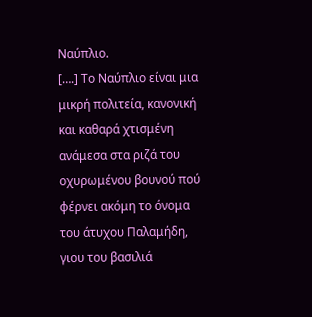Ναύπλιο.
[….] Το Ναύπλιο είναι μια μικρή πολιτεία, κανονική και καθαρά χτισμένη ανάμεσα στα ριζά του οχυρωμένου βουνού πού φέρνει ακόμη το όνομα του άτυχου Παλαμήδη, γιου του βασιλιά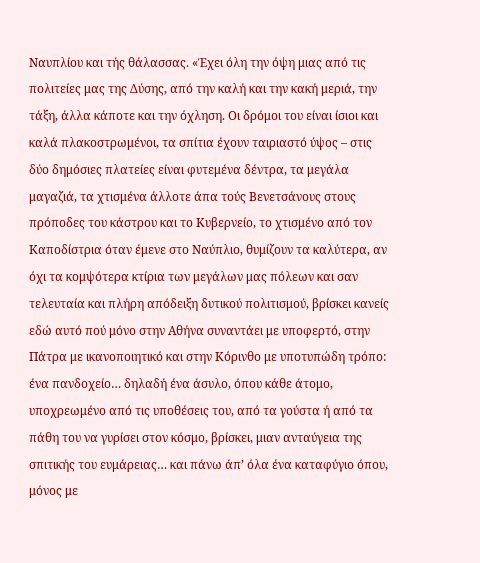Ναυπλίου και τής θάλασσας. «Έχει όλη την όψη μιας από τις πολιτείες μας της Δύσης, από την καλή και την κακή μεριά, την τάξη, άλλα κάποτε και την όχληση. Οι δρόμοι του είναι ίσιοι και καλά πλακοστρωμένοι, τα σπίτια έχουν ταιριαστό ύψος – στις δύο δημόσιες πλατείες είναι φυτεμένα δέντρα, τα μεγάλα μαγαζιά, τα χτισμένα άλλοτε άπα τούς Βενετσάνους στους πρόποδες του κάστρου και το Κυβερνείο, το χτισμένο από τον Καποδίστρια όταν έμενε στο Ναύπλιο, θυμίζουν τα καλύτερα, αν όχι τα κομψότερα κτίρια των μεγάλων μας πόλεων και σαν τελευταία και πλήρη απόδειξη δυτικού πολιτισμού, βρίσκει κανείς εδώ αυτό πού μόνο στην Αθήνα συναντάει με υποφερτό, στην Πάτρα με ικανοποιητικό και στην Κόρινθο με υποτυπώδη τρόπο: ένα πανδοχείο… δηλαδή ένα άσυλο, όπου κάθε άτομο, υποχρεωμένο από τις υποθέσεις του, από τα γούστα ή από τα πάθη του να γυρίσει στον κόσμο, βρίσκει, μιαν ανταύγεια της σπιτικής του ευμάρειας… και πάνω άπ’ όλα ένα καταφύγιο όπου, μόνος με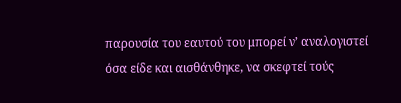παρουσία του εαυτού του μπορεί ν’ αναλογιστεί όσα είδε και αισθάνθηκε, να σκεφτεί τούς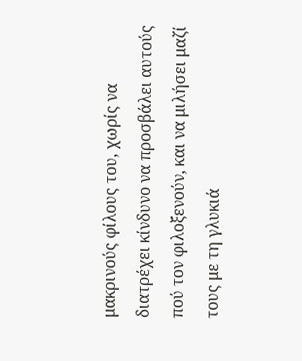μακρινούς φίλους του, χωρίς να διατρέχει κίνδυνο να προσβάλει αυτούς πού τον φιλοξενούν, και να μιλήσει μαζί τους με τη γλυκιά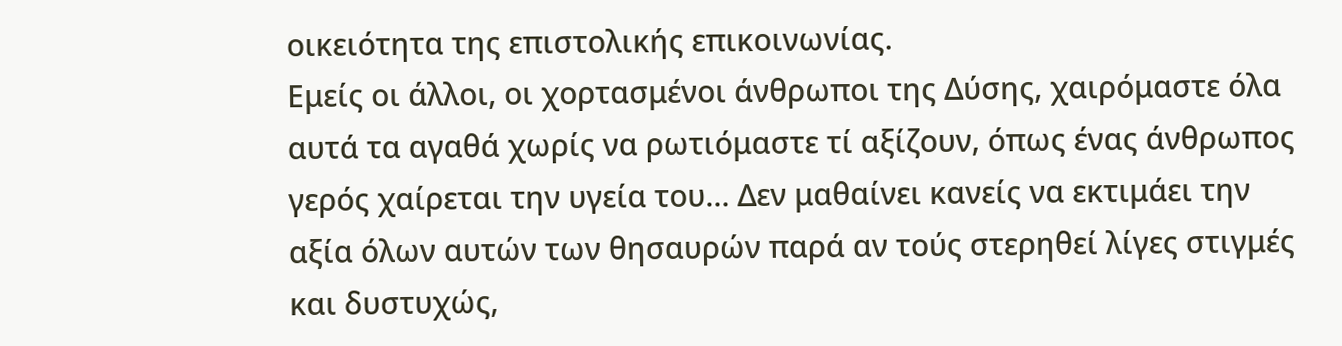οικειότητα της επιστολικής επικοινωνίας.
Εμείς οι άλλοι, οι χορτασμένοι άνθρωποι της Δύσης, χαιρόμαστε όλα αυτά τα αγαθά χωρίς να ρωτιόμαστε τί αξίζουν, όπως ένας άνθρωπος γερός χαίρεται την υγεία του… Δεν μαθαίνει κανείς να εκτιμάει την αξία όλων αυτών των θησαυρών παρά αν τούς στερηθεί λίγες στιγμές και δυστυχώς,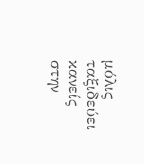μόλις ταξιδεύει κανείς στην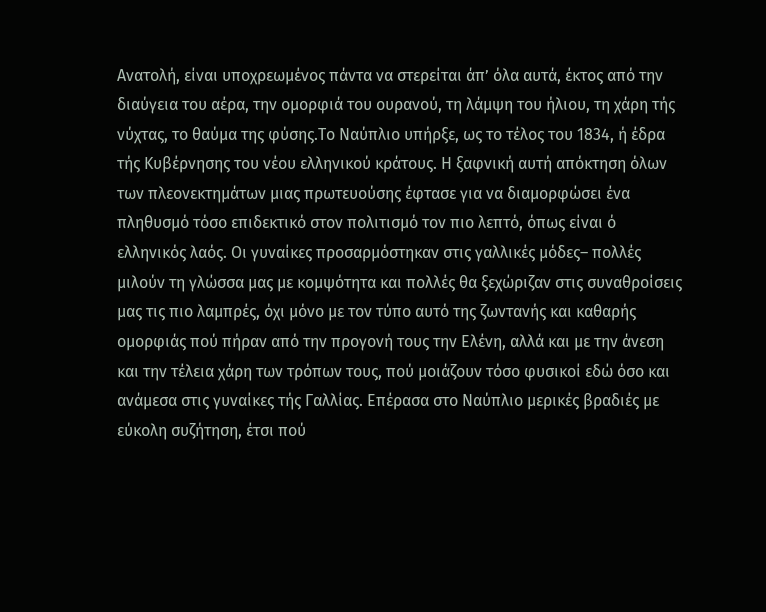Ανατολή, είναι υποχρεωμένος πάντα να στερείται άπ’ όλα αυτά, έκτος από την διαύγεια του αέρα, την ομορφιά του ουρανού, τη λάμψη του ήλιου, τη χάρη τής νύχτας, το θαύμα της φύσης.Το Ναύπλιο υπήρξε, ως το τέλος του 1834, ή έδρα τής Κυβέρνησης του νέου ελληνικού κράτους. Η ξαφνική αυτή απόκτηση όλων των πλεονεκτημάτων μιας πρωτευούσης έφτασε για να διαμορφώσει ένα πληθυσμό τόσο επιδεκτικό στον πολιτισμό τον πιο λεπτό, όπως είναι ό ελληνικός λαός. Οι γυναίκες προσαρμόστηκαν στις γαλλικές μόδες– πολλές μιλούν τη γλώσσα μας με κομψότητα και πολλές θα ξεχώριζαν στις συναθροίσεις μας τις πιο λαμπρές, όχι μόνο με τον τύπο αυτό της ζωντανής και καθαρής ομορφιάς πού πήραν από την προγονή τους την Ελένη, αλλά και με την άνεση και την τέλεια χάρη των τρόπων τους, πού μοιάζουν τόσο φυσικοί εδώ όσο και ανάμεσα στις γυναίκες τής Γαλλίας. Επέρασα στο Ναύπλιο μερικές βραδιές με εύκολη συζήτηση, έτσι πού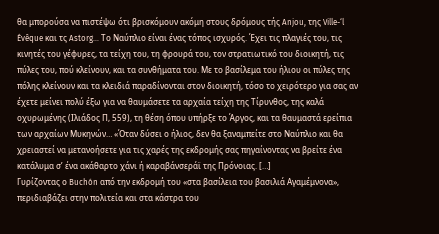θα μπορούσα να πιστέψω ότι βρισκόμουν ακόμη στους δρόμους τής Anjou, της Ville-‘l Évêque και τς Astorg… Το Ναύπλιο είναι ένας τόπος ισχυρός. Έχει τις πλαγιές του, τις κινητές του γέφυρες, τα τείχη του, τη φρουρά του, τον στρατιωτικό του διοικητή, τις πύλες του, πού κλείνουν, και τα συνθήματα του. Με το βασίλεμα του ήλιου οι πύλες της πόλης κλείνουν και τα κλειδιά παραδίνονται στον διοικητή, τόσο το χειρότερο για σας αν έχετε μείνει πολύ έξω για να θαυμάσετε τα αρχαία τείχη της Τίρυνθος, της καλά οχυρωμένης (Ιλιάδος Π, 559), τη θέση όπου υπήρξε το Άργος, και τα θαυμαστά ερείπια των αρχαίων Μυκηνών… «Όταν δύσει ο ήλιος, δεν θα ξαναμπείτε στο Ναύπλιο και θα χρειαστεί να μετανοήσετε για τις χαρές της εκδρομής σας πηγαίνοντας να βρείτε ένα κατάλυμα σ’ ένα ακάθαρτο χάνι ή καραβάνσεράϊ της Πρόνοιας. […]
Γυρίζοντας ο Buchón από την εκδρομή του «στα βασίλεια του βασιλιά Αγαμέμνονα», περιδιαβάζει στην πολιτεία και στα κάστρα του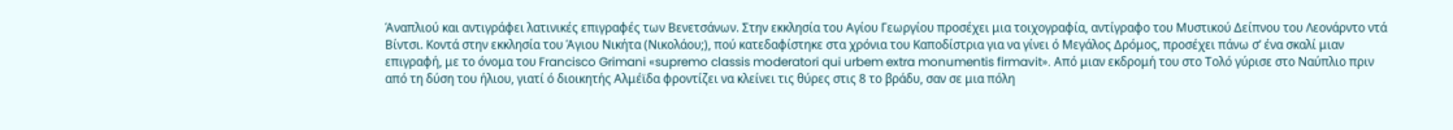Άναπλιού και αντιγράφει λατινικές επιγραφές των Βενετσάνων. Στην εκκλησία του Αγίου Γεωργίου προσέχει μια τοιχογραφία, αντίγραφο του Μυστικού Δείπνου του Λεονάρντο ντά Βίντσι. Κοντά στην εκκλησία του Άγιου Νικήτα (Νικολάου;), πού κατεδαφίστηκε στα χρόνια του Καποδίστρια για να γίνει ό Μεγάλος Δρόμος, προσέχει πάνω σ’ ένα σκαλί μιαν επιγραφή, με το όνομα του Francisco Grimani «supremo classis moderatori qui urbem extra monumentis firmavit». Από μιαν εκδρομή του στο Τολό γύρισε στο Ναύπλιο πριν από τη δύση του ήλιου, γιατί ό διοικητής Αλμέϊδα φροντίζει να κλείνει τις θύρες στις 8 το βράδυ, σαν σε μια πόλη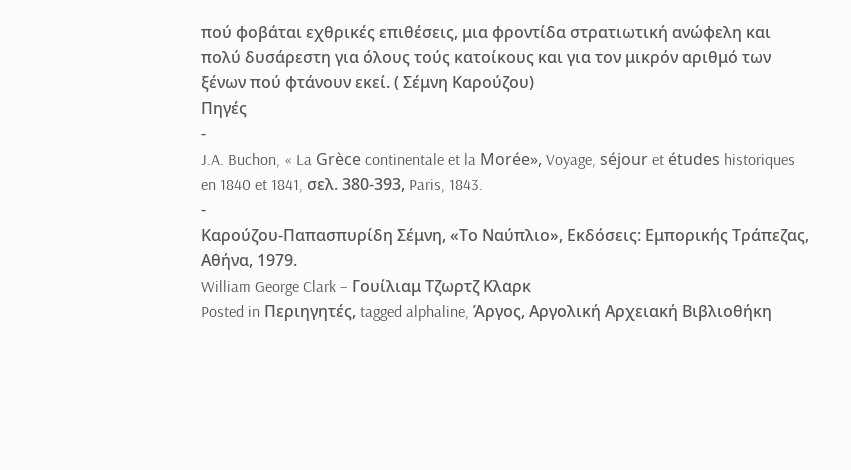πού φοβάται εχθρικές επιθέσεις, μια φροντίδα στρατιωτική ανώφελη και πολύ δυσάρεστη για όλους τούς κατοίκους και για τον μικρόν αριθμό των ξένων πού φτάνουν εκεί. ( Σέμνη Καρούζου)
Πηγές
-
J.A. Buchon, « La Grèce continentale et la Morée», Voyage, séjour et études historiques en 1840 et 1841, σελ. 380-393, Paris, 1843.
-
Καρούζου-Παπασπυρίδη Σέμνη, «Το Ναύπλιο», Εκδόσεις: Εμπορικής Τράπεζας, Αθήνα, 1979.
William George Clark – Γουίλιαμ Τζωρτζ Κλαρκ
Posted in Περιηγητές, tagged alphaline, Άργος, Αργολική Αρχειακή Βιβλιοθήκη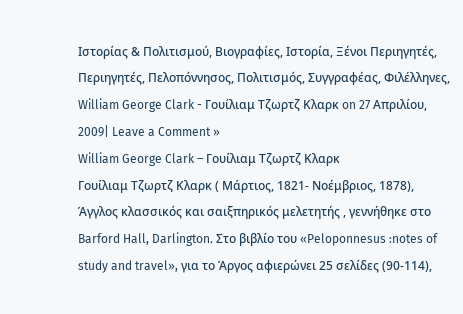Ιστορίας & Πολιτισμού, Βιογραφίες, Ιστορία, Ξένοι Περιηγητές, Περιηγητές, Πελοπόννησος, Πολιτισμός, Συγγραφέας, Φιλέλληνες, William George Clark - Γουίλιαμ Τζωρτζ Κλαρκ on 27 Απριλίου, 2009| Leave a Comment »
William George Clark – Γουίλιαμ Τζωρτζ Κλαρκ
Γουίλιαμ Τζωρτζ Κλαρκ ( Μάρτιος, 1821- Νοέμβριος, 1878), Άγγλος κλασσικός και σαιξπηρικός μελετητής , γεννήθηκε στο Barford Hall, Darlington. Στο βιβλίο του «Peloponnesus :notes of study and travel», για το Άργος αφιερώνει 25 σελίδες (90-114),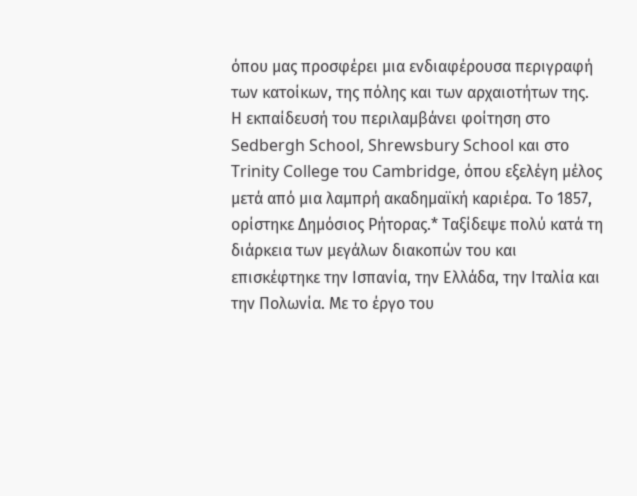όπου μας προσφέρει μια ενδιαφέρουσα περιγραφή των κατοίκων, της πόλης και των αρχαιοτήτων της.
Η εκπαίδευσή του περιλαμβάνει φοίτηση στο Sedbergh School, Shrewsbury School και στο Trinity College του Cambridge, όπου εξελέγη μέλος μετά από μια λαμπρή ακαδημαϊκή καριέρα. Το 1857, ορίστηκε Δημόσιος Ρήτορας.* Ταξίδεψε πολύ κατά τη διάρκεια των μεγάλων διακοπών του και επισκέφτηκε την Ισπανία, την Ελλάδα, την Ιταλία και την Πολωνία. Με το έργο του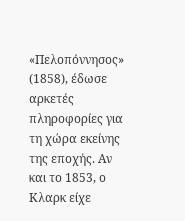«Πελοπόννησος» (1858), έδωσε αρκετές πληροφορίες για τη χώρα εκείνης της εποχής. Αν και το 1853, ο Κλαρκ είχε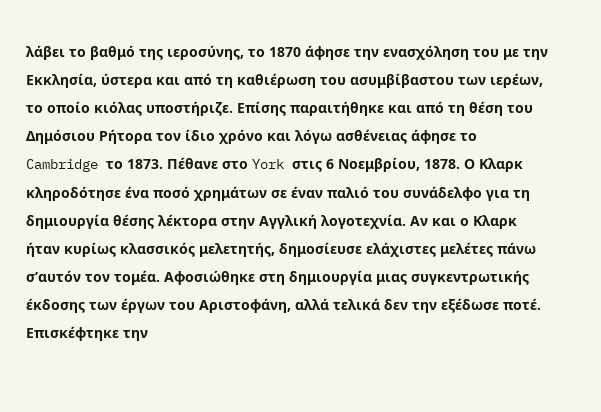λάβει το βαθμό της ιεροσύνης, το 1870 άφησε την ενασχόληση του με την Εκκλησία, ύστερα και από τη καθιέρωση του ασυμβίβαστου των ιερέων, το οποίο κιόλας υποστήριζε. Επίσης παραιτήθηκε και από τη θέση του Δημόσιου Ρήτορα τον ίδιο χρόνο και λόγω ασθένειας άφησε το Cambridge το 1873. Πέθανε στο York στις 6 Νοεμβρίου, 1878. Ο Κλαρκ κληροδότησε ένα ποσό χρημάτων σε έναν παλιό του συνάδελφο για τη δημιουργία θέσης λέκτορα στην Αγγλική λογοτεχνία. Αν και ο Κλαρκ ήταν κυρίως κλασσικός μελετητής, δημοσίευσε ελάχιστες μελέτες πάνω σ’αυτόν τον τομέα. Αφοσιώθηκε στη δημιουργία μιας συγκεντρωτικής έκδοσης των έργων του Αριστοφάνη, αλλά τελικά δεν την εξέδωσε ποτέ. Επισκέφτηκε την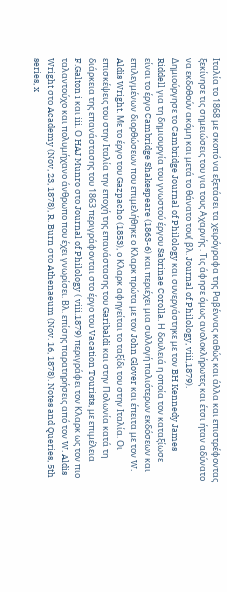Ιταλία το 1868 με σκοπό να εξετάσει τα χειρόγραφα της Ραβέννας καθώς και άλλα και επιστρέφοντας ξεκίνησε τις σημειώσεις του για τους Αχαρνής . Τις άφησε όμως ανολοκλήρωτες και έτσι ήταν αδύνατο να εκδοθούν ακόμη και μετά το θάνατο του( βλ. Journal of Philology, viii,1879).
Δημιούργησε το Cambridge Journal of Philology και συνεργάστηκε με τον BH Kennedy James Riddell για τη δημιουργία του γνωστού έργου Sabrinae Corolla. Η δουλειά η οποία τον καταξίωσε είναι το έργο Cambridge Shakespeare (1863-6) και περιέχει μια συλλογή παλιότερων εκδόσεων και επιλεγμένων διορθώσεων που επιμελήθηκε ο Κλαρκ πρώτα με τον John Glover και έπειτα με τον W. Aldis Wright. Με το έργο του Gazpacho (1853), ο Κλαρκ αφηγείται το ταξίδι του στην Ιταλία. Οι επισκέψεις του στην Ιταλία την εποχή της επανάστασης του Garibaldi και στην Πολωνία κατά τη διάρκεια της επανάστασης του 1863 περιγράφονται στο έργο του Vacation Tourists, με επιμέλεια F.Galton i και iii. Ο HAJ Munro στο Journal of Philology ( viii.1879) περιγράφει τον Κλαρκ ως τον πιο ταλαντούχο και πολυμήχανο άνθρωπο που έχει γνωρίσει. Βλ. επίσης παρατηρήσεις από τον W. Aldis Wright στο Academy (Nov, 23, 1878), R. Burn στο Athenaeum (Nov. 16, 1878). Notes and Queries, 5th series, x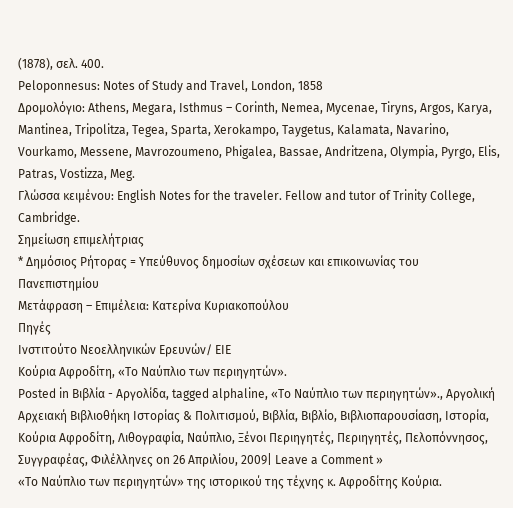(1878), σελ. 400.
Peloponnesus: Notes of Study and Travel, London, 1858
Δρομολόγιο: Athens, Megara, Isthmus – Corinth, Nemea, Mycenae, Tiryns, Argos, Karya, Mantinea, Tripolitza, Tegea, Sparta, Xerokampo, Taygetus, Kalamata, Navarino, Vourkamo, Messene, Mavrozoumeno, Phigalea, Bassae, Andritzena, Olympia, Pyrgo, Elis, Patras, Vostizza, Meg.
Γλώσσα κειμένου: English Notes for the traveler. Fellow and tutor of Trinity College, Cambridge.
Σημείωση επιμελήτριας
* Δημόσιος Ρήτορας = Υπεύθυνος δημοσίων σχέσεων και επικοινωνίας του Πανεπιστημίου
Μετάφραση – Επιμέλεια: Κατερίνα Κυριακοπούλου
Πηγές
Ινστιτούτο Νεοελληνικών Ερευνών/ ΕΙΕ
Κούρια Αφροδίτη, «Το Ναύπλιο των περιηγητών».
Posted in Βιβλία - Αργολίδα, tagged alphaline, «Το Ναύπλιο των περιηγητών»., Αργολική Αρχειακή Βιβλιοθήκη Ιστορίας & Πολιτισμού, Βιβλία, Βιβλίο, Βιβλιοπαρουσίαση, Ιστορία, Κούρια Αφροδίτη, Λιθογραφία, Ναύπλιο, Ξένοι Περιηγητές, Περιηγητές, Πελοπόννησος, Συγγραφέας, Φιλέλληνες on 26 Απριλίου, 2009| Leave a Comment »
«Το Ναύπλιο των περιηγητών» της ιστορικού της τέχνης κ. Αφροδίτης Κούρια.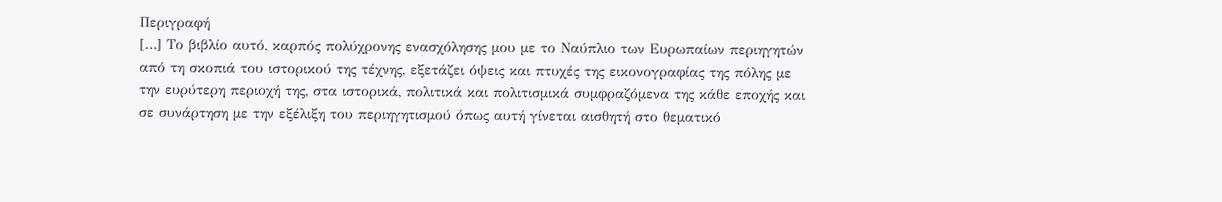Περιγραφή
[…] Το βιβλίο αυτό, καρπός πολύχρονης ενασχόλησης μου με το Ναύπλιο των Ευρωπαίων περιηγητών από τη σκοπιά του ιστορικού της τέχνης, εξετάζει όψεις και πτυχές της εικονογραφίας της πόλης με την ευρύτερη περιοχή της, στα ιστορικά, πολιτικά και πολιτισμικά συμφραζόμενα της κάθε εποχής και σε συνάρτηση με την εξέλιξη του περιηγητισμού όπως αυτή γίνεται αισθητή στο θεματικό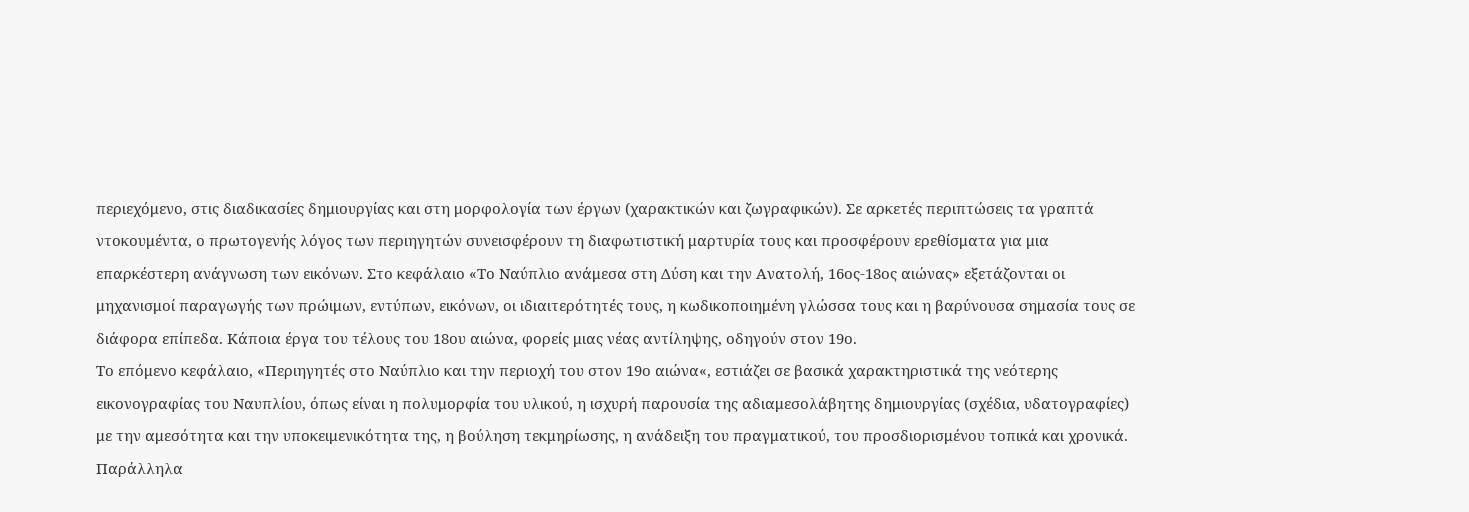περιεχόμενο, στις διαδικασίες δημιουργίας και στη μορφολογία των έργων (χαρακτικών και ζωγραφικών). Σε αρκετές περιπτώσεις τα γραπτά ντοκουμέντα, ο πρωτογενής λόγος των περιηγητών συνεισφέρουν τη διαφωτιστική μαρτυρία τους και προσφέρουν ερεθίσματα για μια επαρκέστερη ανάγνωση των εικόνων. Στο κεφάλαιο «Το Ναύπλιο ανάμεσα στη Δύση και την Ανατολή, 16ος-18ος αιώνας» εξετάζονται οι μηχανισμοί παραγωγής των πρώιμων, εντύπων, εικόνων, οι ιδιαιτερότητές τους, η κωδικοποιημένη γλώσσα τους και η βαρύνουσα σημασία τους σε διάφορα επίπεδα. Κάποια έργα του τέλους του 18ου αιώνα, φορείς μιας νέας αντίληψης, οδηγούν στον 19ο.
Το επόμενο κεφάλαιο, «Περιηγητές στο Ναύπλιο και την περιοχή του στον 19ο αιώνα«, εστιάζει σε βασικά χαρακτηριστικά της νεότερης εικονογραφίας του Ναυπλίου, όπως είναι η πολυμορφία του υλικού, η ισχυρή παρουσία της αδιαμεσολάβητης δημιουργίας (σχέδια, υδατογραφίες) με την αμεσότητα και την υποκειμενικότητα της, η βούληση τεκμηρίωσης, η ανάδειξη του πραγματικού, του προσδιορισμένου τοπικά και χρονικά. Παράλληλα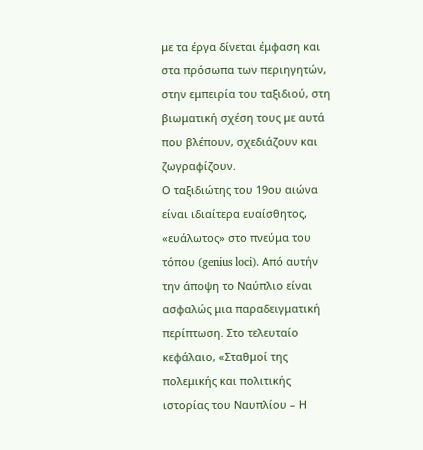με τα έργα δίνεται έμφαση και στα πρόσωπα των περιηγητών, στην εμπειρία του ταξιδιού, στη βιωματική σχέση τους με αυτά που βλέπουν, σχεδιάζουν και ζωγραφίζουν.
Ο ταξιδιώτης του 19ου αιώνα είναι ιδιαίτερα ευαίσθητος, «ευάλωτος» στο πνεύμα του τόπου (genius loci). Από αυτήν την άποψη το Ναύπλιο είναι ασφαλώς μια παραδειγματική περίπτωση. Στο τελευταίο κεφάλαιο, «Σταθμοί της πολεμικής και πολιτικής ιστορίας του Ναυπλίου – Η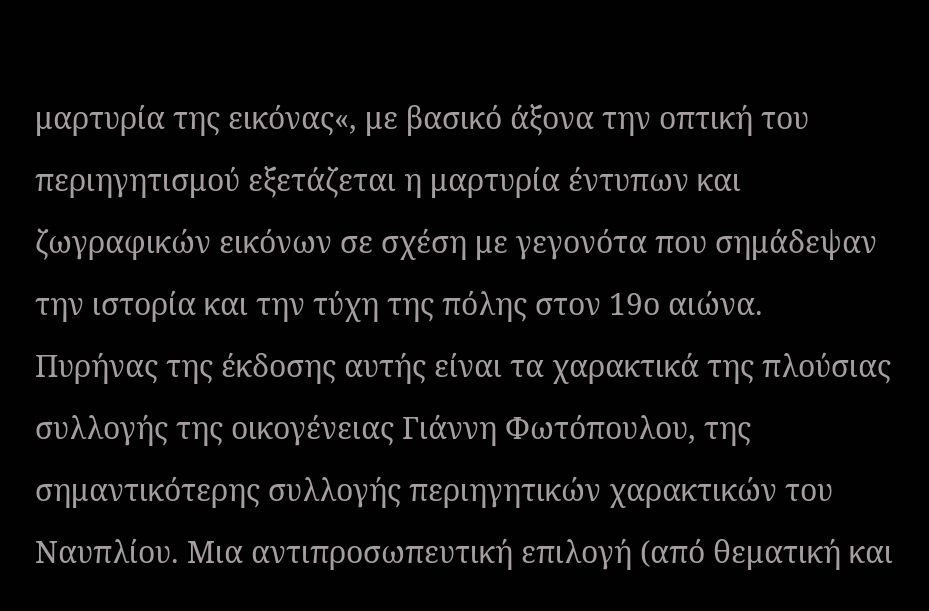μαρτυρία της εικόνας«, με βασικό άξονα την οπτική του περιηγητισμού εξετάζεται η μαρτυρία έντυπων και ζωγραφικών εικόνων σε σχέση με γεγονότα που σημάδεψαν την ιστορία και την τύχη της πόλης στον 19ο αιώνα.
Πυρήνας της έκδοσης αυτής είναι τα χαρακτικά της πλούσιας συλλογής της οικογένειας Γιάννη Φωτόπουλου, της σημαντικότερης συλλογής περιηγητικών χαρακτικών του Ναυπλίου. Μια αντιπροσωπευτική επιλογή (από θεματική και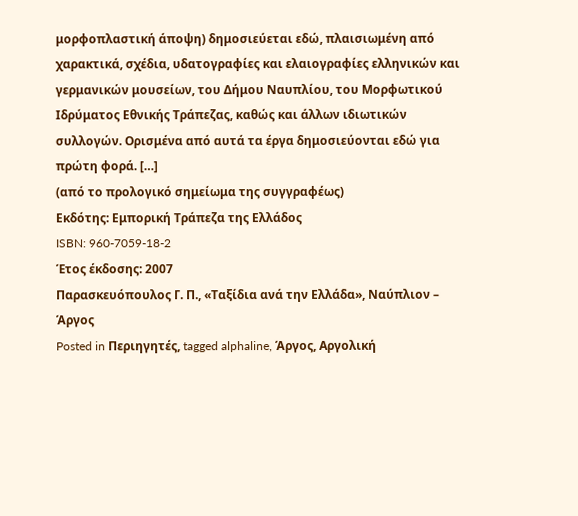μορφοπλαστική άποψη) δημοσιεύεται εδώ, πλαισιωμένη από χαρακτικά, σχέδια, υδατογραφίες και ελαιογραφίες ελληνικών και γερμανικών μουσείων, του Δήμου Ναυπλίου, του Μορφωτικού Ιδρύματος Εθνικής Τράπεζας, καθώς και άλλων ιδιωτικών συλλογών. Ορισμένα από αυτά τα έργα δημοσιεύονται εδώ για πρώτη φορά. […]
(από το προλογικό σημείωμα της συγγραφέως)
Εκδότης: Εμπορική Τράπεζα της Ελλάδος
ISBN: 960-7059-18-2
Έτος έκδοσης: 2007
Παρασκευόπουλος Γ. Π., «Ταξίδια ανά την Ελλάδα», Ναύπλιον – Άργος
Posted in Περιηγητές, tagged alphaline, Άργος, Αργολική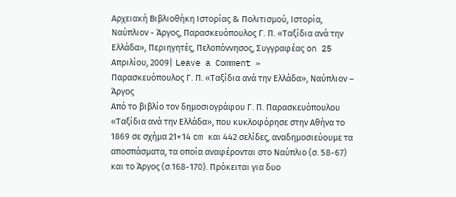Αρχειακή Βιβλιοθήκη Ιστορίας & Πολιτισμού, Ιστορία, Ναύπλιον - Άργος, Παρασκευόπουλος Γ. Π. «Ταξίδια ανά την Ελλάδα», Περιηγητές, Πελοπόννησος, Συγγραφέας on 25 Απριλίου, 2009| Leave a Comment »
Παρασκευόπουλος Γ. Π. «Ταξίδια ανά την Ελλάδα», Ναύπλιον – Άργος
Από το βιβλίο τον δημοσιογράφου Γ. Π. Παρασκευόπουλου «Ταξίδια ανά την Ελλάδα», που κυκλοφόρησε στην Αθήνα το 1869 σε σχήμα 21×14 cm και 442 σελίδες, αναδημοσιεύουμε τα αποσπάσματα, τα οποία αναφέρονται στο Ναύπλιο (σ. 58-67) και το Άργος (σ.168-170). Πρόκειται για δυο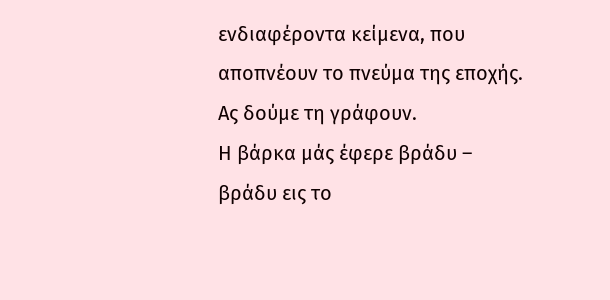ενδιαφέροντα κείμενα, που αποπνέουν το πνεύμα της εποχής. Ας δούμε τη γράφουν.
Η βάρκα μάς έφερε βράδυ – βράδυ εις το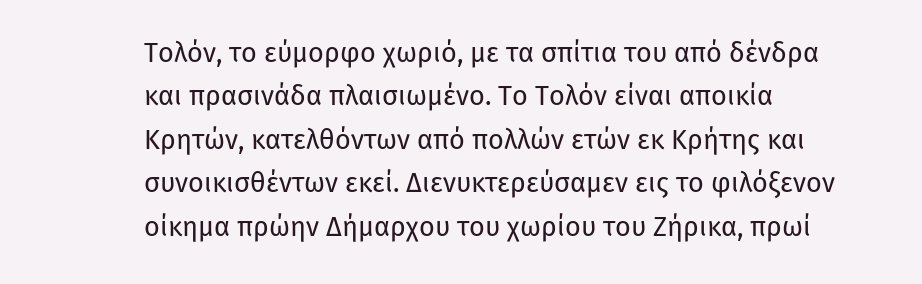Τολόν, το εύμορφο χωριό, με τα σπίτια του από δένδρα και πρασινάδα πλαισιωμένο. Το Τολόν είναι αποικία Κρητών, κατελθόντων από πολλών ετών εκ Κρήτης και συνοικισθέντων εκεί. Διενυκτερεύσαμεν εις το φιλόξενον οίκημα πρώην Δήμαρχου του χωρίου του Ζήρικα, πρωί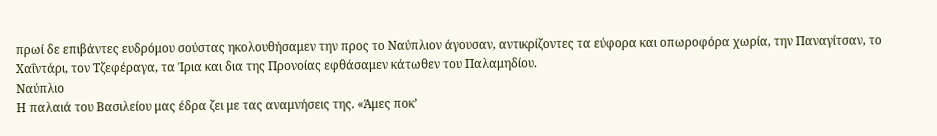πρωί δε επιβάντες ευδρόμου σούστας ηκολουθήσαμεν την προς το Ναύπλιον άγουσαν, αντικρίζοντες τα εύφορα και οπωροφόρα χωρία, την Παναγίτσαν, το Χαΐντάρι, τον Τζεφέραγα, τα Ίρια και δια της Προνοίας εφθάσαμεν κάτωθεν του Παλαμηδίου.
Ναύπλιο
Η παλαιά του Βασιλείου μας έδρα ζει με τας αναμνήσεις της. «Άμες ποκ’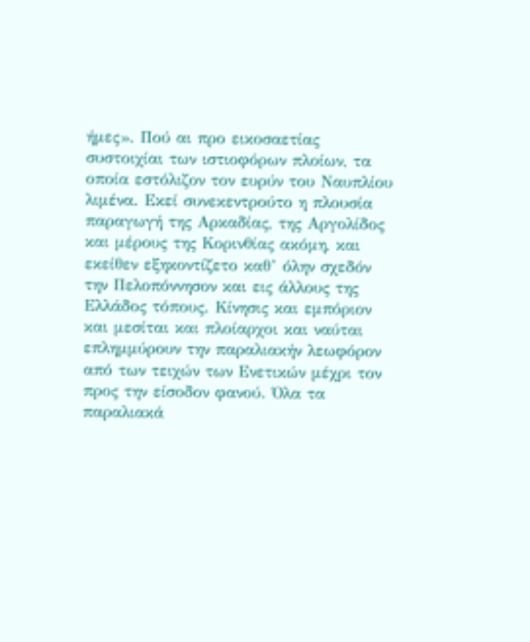ήμες». Πού αι προ εικοσαετίας συστοιχίαι των ιστιοφόρων πλοίων, τα οποία εστόλιζον τον ευρύν του Ναυπλίου λιμένα. Εκεί συνεκεντρούτο η πλουσία παραγωγή της Αρκαδίας, της Αργολίδος και μέρους της Κορινθίας ακόμη, και εκείθεν εξηκοντίζετο καθ’ όλην σχεδόν την Πελοπόννησον και εις άλλους της Ελλάδος τόπους. Κίνησις και εμπόριον και μεσίται και πλοίαρχοι και ναύται επλημμύρουν την παραλιακήν λεωφόρον από των τειχών των Ενετικών μέχρι τον προς την είσοδον φανού. Όλα τα παραλιακά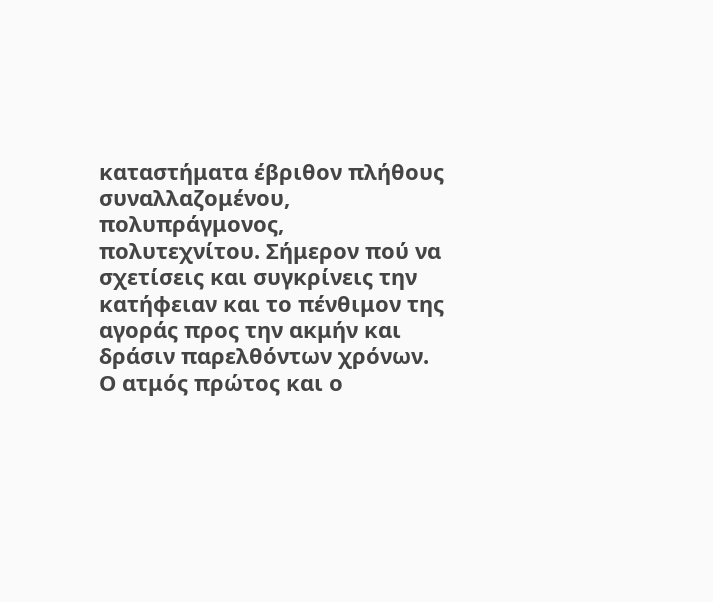καταστήματα έβριθον πλήθους συναλλαζομένου, πολυπράγμονος, πολυτεχνίτου. Σήμερον πού να σχετίσεις και συγκρίνεις την κατήφειαν και το πένθιμον της αγοράς προς την ακμήν και δράσιν παρελθόντων χρόνων. Ο ατμός πρώτος και ο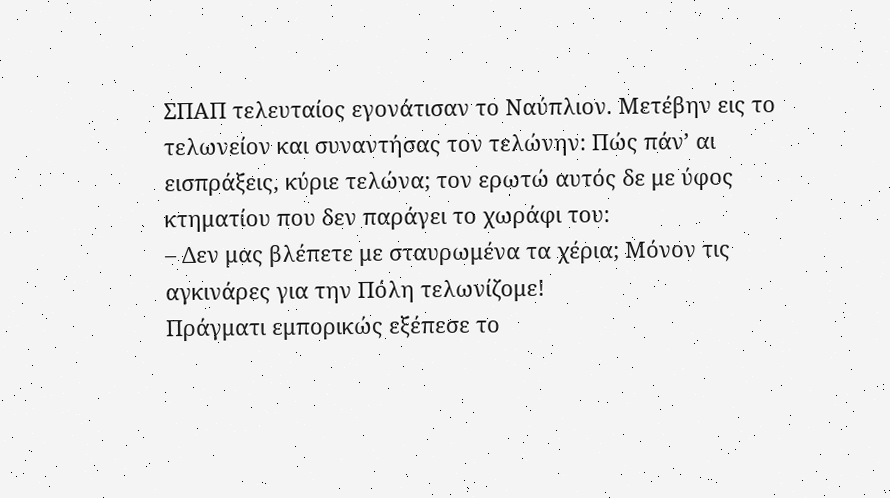ΣΠΑΠ τελευταίος εγονάτισαν το Ναύπλιον. Μετέβην εις το τελωνείον και συναντήσας τον τελώνην: Πώς πάν’ αι εισπράξεις, κύριε τελώνα; τον ερωτώ αυτός δε με ύφος κτηματίου που δεν παράγει το χωράφι του:
– Δεν μας βλέπετε με σταυρωμένα τα χέρια; Μόνον τις αγκινάρες για την Πόλη τελωνίζομε!
Πράγματι εμπορικώς εξέπεσε το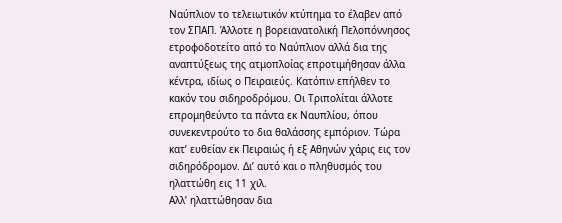Ναύπλιον το τελειωτικόν κτύπημα το έλαβεν από τον ΣΠΑΠ. Άλλοτε η βορειανατολική Πελοπόννησος ετροφοδοτείτο από το Ναύπλιον αλλά δια της αναπτύξεως της ατμοπλοίας επροτιμήθησαν άλλα κέντρα, ιδίως ο Πειραιεύς. Κατόπιν επήλθεν το κακόν του σιδηροδρόμου. Οι Τριπολίται άλλοτε επρομηθεύντο τα πάντα εκ Ναυπλίου, όπου συνεκεντρούτο το δια θαλάσσης εμπόριον. Τώρα κατ’ ευθείαν εκ Πειραιώς ή εξ Αθηνών χάρις εις τον σιδηρόδρομον. Δι’ αυτό και ο πληθυσμός του ηλαττώθη εις 11 χιλ.
Αλλ’ ηλαττώθησαν δια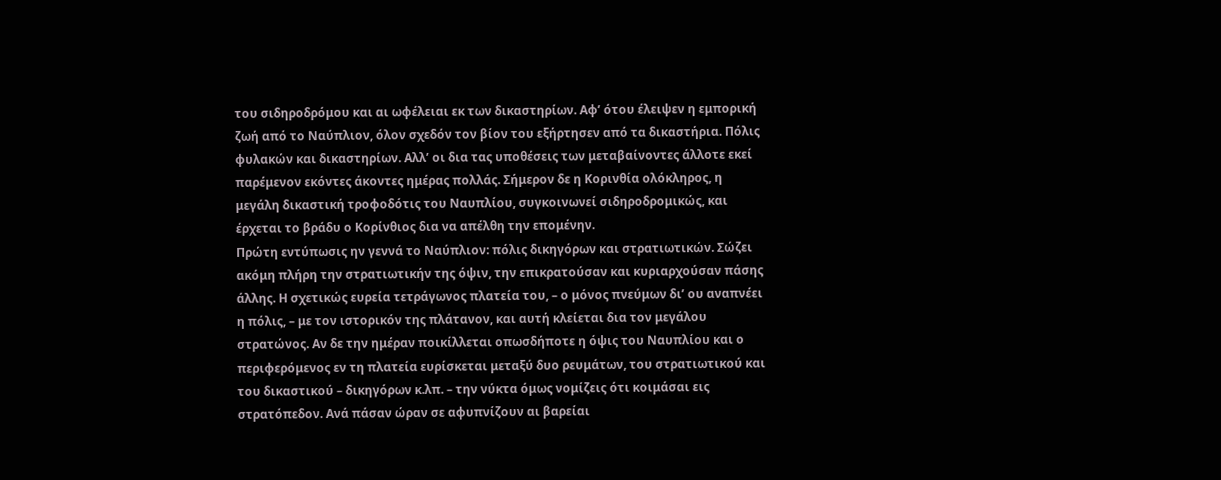του σιδηροδρόμου και αι ωφέλειαι εκ των δικαστηρίων. Αφ’ ότου έλειψεν η εμπορική ζωή από το Ναύπλιον, όλον σχεδόν τον βίον του εξήρτησεν από τα δικαστήρια. Πόλις φυλακών και δικαστηρίων. Αλλ’ οι δια τας υποθέσεις των μεταβαίνοντες άλλοτε εκεί παρέμενον εκόντες άκοντες ημέρας πολλάς. Σήμερον δε η Κορινθία ολόκληρος, η μεγάλη δικαστική τροφοδότις του Ναυπλίου, συγκοινωνεί σιδηροδρομικώς, και έρχεται το βράδυ ο Κορίνθιος δια να απέλθη την επομένην.
Πρώτη εντύπωσις ην γεννά το Ναύπλιον: πόλις δικηγόρων και στρατιωτικών. Σώζει ακόμη πλήρη την στρατιωτικήν της όψιν, την επικρατούσαν και κυριαρχούσαν πάσης άλλης. Η σχετικώς ευρεία τετράγωνος πλατεία του, – ο μόνος πνεύμων δι’ ου αναπνέει η πόλις, – με τον ιστορικόν της πλάτανον, και αυτή κλείεται δια τον μεγάλου στρατώνος. Αν δε την ημέραν ποικίλλεται οπωσδήποτε η όψις του Ναυπλίου και ο περιφερόμενος εν τη πλατεία ευρίσκεται μεταξύ δυο ρευμάτων, του στρατιωτικού και του δικαστικού – δικηγόρων κ.λπ. – την νύκτα όμως νομίζεις ότι κοιμάσαι εις στρατόπεδον. Ανά πάσαν ώραν σε αφυπνίζουν αι βαρείαι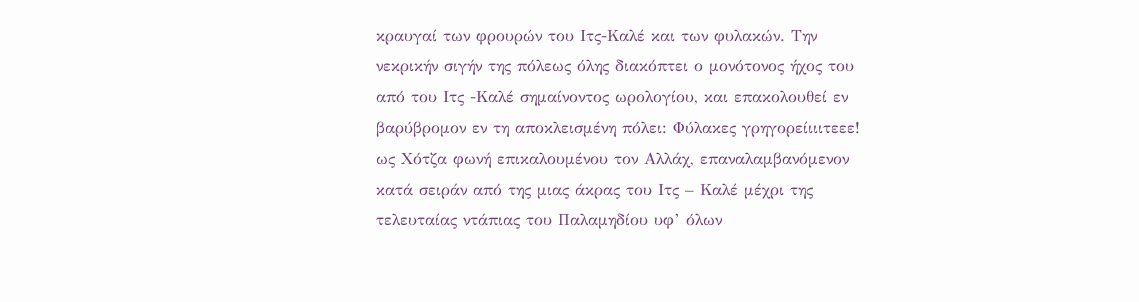κραυγαί των φρουρών του Ιτς-Καλέ και των φυλακών. Την νεκρικήν σιγήν της πόλεως όλης διακόπτει ο μονότονος ήχος του από του Ιτς -Καλέ σημαίνοντος ωρολογίου, και επακολουθεί εν βαρύβρομον εν τη αποκλεισμένη πόλει: Φύλακες γρηγορείιιιτεεε! ως Χότζα φωνή επικαλουμένου τον Αλλάχ, επαναλαμβανόμενον κατά σειράν από της μιας άκρας του Ιτς – Καλέ μέχρι της τελευταίας ντάπιας του Παλαμηδίου υφ’ όλων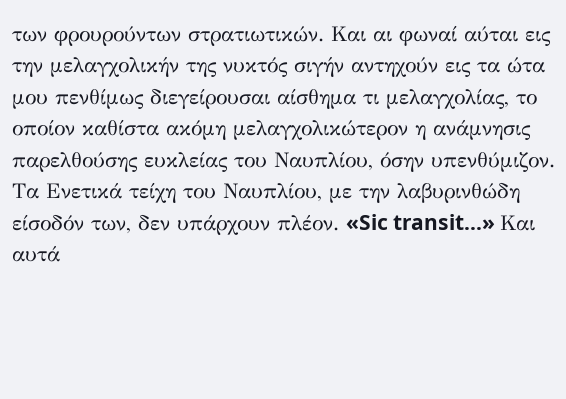των φρουρούντων στρατιωτικών. Και αι φωναί αύται εις την μελαγχολικήν της νυκτός σιγήν αντηχούν εις τα ώτα μου πενθίμως διεγείρουσαι αίσθημα τι μελαγχολίας, το οποίον καθίστα ακόμη μελαγχολικώτερον η ανάμνησις παρελθούσης ευκλείας του Ναυπλίου, όσην υπενθύμιζον.
Τα Ενετικά τείχη του Ναυπλίου, με την λαβυρινθώδη είσοδόν των, δεν υπάρχουν πλέον. «Sic transit...» Και αυτά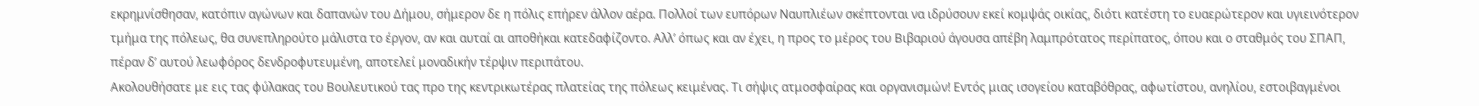εκρημνίσθησαν, κατόπιν αγώνων και δαπανών του Δήμου, σήμερον δε η πόλις επήρεν άλλον αέρα. Πολλοί των ευπόρων Ναυπλιέων σκέπτονται να ιδρύσουν εκεί κομψάς οικίας, διότι κατέστη το ευαερώτερον και υγιεινότερον τμήμα της πόλεως, θα συνεπληρούτο μάλιστα το έργον, αν και αυταί αι αποθήκαι κατεδαφίζοντο. Αλλ’ όπως και αν έχει, η προς το μέρος του Βιβαριού άγουσα απέβη λαμπρότατος περίπατος, όπου και ο σταθμός του ΣΠΑΠ, πέραν δ’ αυτού λεωφόρος δενδροφυτευμένη, αποτελεί μοναδικήν τέρψιν περιπάτου.
Ακολουθήσατε με εις τας φύλακας του Βουλευτικού τας προ της κεντρικωτέρας πλατείας της πόλεως κειμένας. Τι σήψις ατμοσφαίρας και οργανισμών! Εντός μιας ισογείου καταβόθρας, αφωτίστου, ανηλίου, εστοιβαγμένοι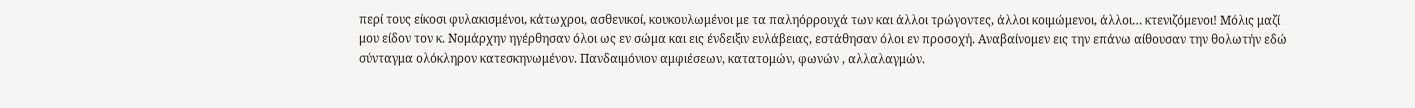περί τους είκοσι φυλακισμένοι, κάτωχροι, ασθενικοί, κουκουλωμένοι με τα παληόρρουχά των και άλλοι τρώγοντες, άλλοι κοιμώμενοι, άλλοι… κτενιζόμενοι! Μόλις μαζί μου είδον τον κ. Νομάρχην ηγέρθησαν όλοι ως εν σώμα και εις ένδειξιν ευλάβειας, εστάθησαν όλοι εν προσοχή. Αναβαίνομεν εις την επάνω αίθουσαν την θολωτήν εδώ σύνταγμα ολόκληρον κατεσκηνωμένον. Πανδαιμόνιον αμφιέσεων, κατατομών, φωνών , αλλαλαγμών.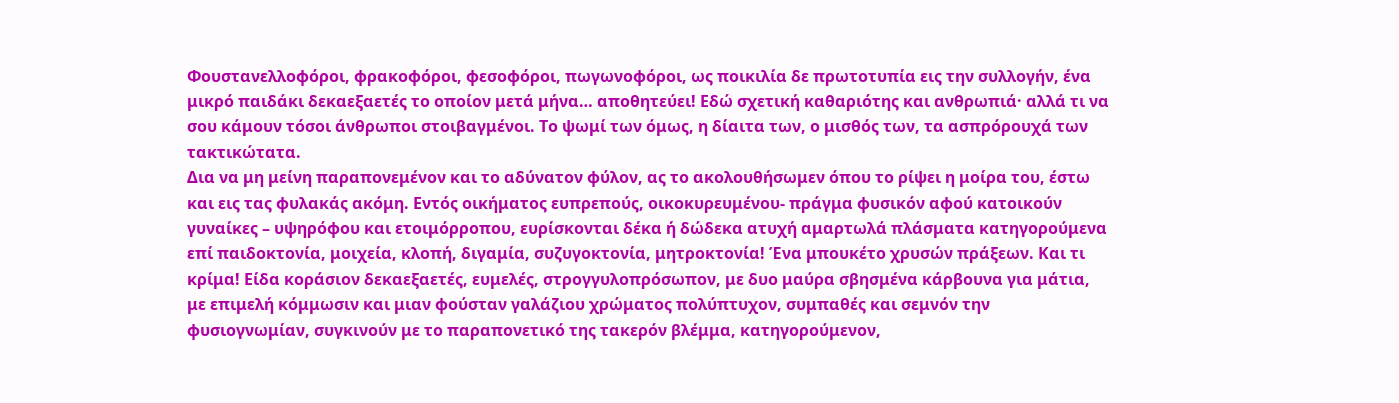Φουστανελλοφόροι, φρακοφόροι, φεσοφόροι, πωγωνοφόροι, ως ποικιλία δε πρωτοτυπία εις την συλλογήν, ένα μικρό παιδάκι δεκαεξαετές το οποίον μετά μήνα… αποθητεύει! Εδώ σχετική καθαριότης και ανθρωπιά· αλλά τι να σου κάμουν τόσοι άνθρωποι στοιβαγμένοι. Το ψωμί των όμως, η δίαιτα των, ο μισθός των, τα ασπρόρουχά των τακτικώτατα.
Δια να μη μείνη παραπονεμένον και το αδύνατον φύλον, ας το ακολουθήσωμεν όπου το ρίψει η μοίρα του, έστω και εις τας φυλακάς ακόμη. Εντός οικήματος ευπρεπούς, οικοκυρευμένου- πράγμα φυσικόν αφού κατοικούν γυναίκες – υψηρόφου και ετοιμόρροπου, ευρίσκονται δέκα ή δώδεκα ατυχή αμαρτωλά πλάσματα κατηγορούμενα επί παιδοκτονία, μοιχεία, κλοπή, διγαμία, συζυγοκτονία, μητροκτονία! Ένα μπουκέτο χρυσών πράξεων. Και τι κρίμα! Είδα κοράσιον δεκαεξαετές, ευμελές, στρογγυλοπρόσωπον, με δυο μαύρα σβησμένα κάρβουνα για μάτια, με επιμελή κόμμωσιν και μιαν φούσταν γαλάζιου χρώματος πολύπτυχον, συμπαθές και σεμνόν την φυσιογνωμίαν, συγκινούν με το παραπονετικό της τακερόν βλέμμα, κατηγορούμενον,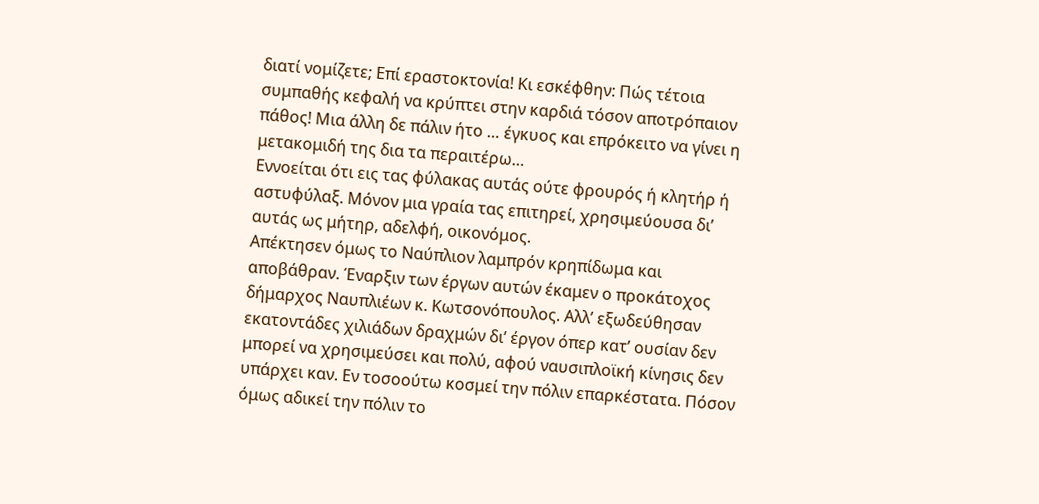διατί νομίζετε; Επί εραστοκτονία! Κι εσκέφθην: Πώς τέτοια συμπαθής κεφαλή να κρύπτει στην καρδιά τόσον αποτρόπαιον πάθος! Μια άλλη δε πάλιν ήτο … έγκυος και επρόκειτο να γίνει η μετακομιδή της δια τα περαιτέρω…
Εννοείται ότι εις τας φύλακας αυτάς ούτε φρουρός ή κλητήρ ή αστυφύλαξ. Μόνον μια γραία τας επιτηρεί, χρησιμεύουσα δι’ αυτάς ως μήτηρ, αδελφή, οικονόμος.
Απέκτησεν όμως το Ναύπλιον λαμπρόν κρηπίδωμα και αποβάθραν. Έναρξιν των έργων αυτών έκαμεν ο προκάτοχος δήμαρχος Ναυπλιέων κ. Κωτσονόπουλος. Αλλ’ εξωδεύθησαν εκατοντάδες χιλιάδων δραχμών δι’ έργον όπερ κατ’ ουσίαν δεν μπορεί να χρησιμεύσει και πολύ, αφού ναυσιπλοϊκή κίνησις δεν υπάρχει καν. Εν τοσοούτω κοσμεί την πόλιν επαρκέστατα. Πόσον όμως αδικεί την πόλιν το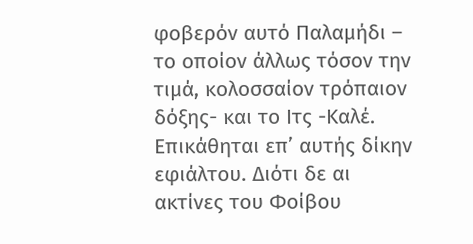φοβερόν αυτό Παλαμήδι – το οποίον άλλως τόσον την τιμά, κολοσσαίον τρόπαιον δόξης- και το Ιτς -Καλέ. Επικάθηται επ’ αυτής δίκην εφιάλτου. Διότι δε αι ακτίνες του Φοίβου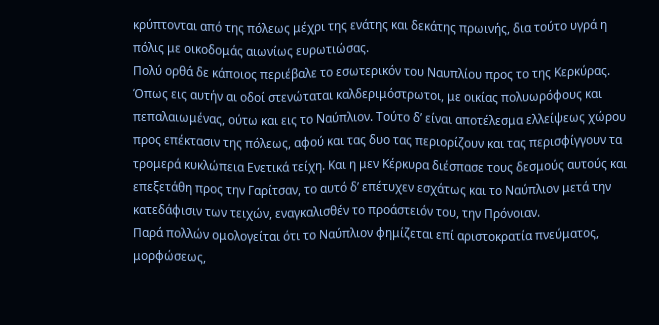κρύπτονται από της πόλεως μέχρι της ενάτης και δεκάτης πρωινής, δια τούτο υγρά η πόλις με οικοδομάς αιωνίως ευρωτιώσας.
Πολύ ορθά δε κάποιος περιέβαλε το εσωτερικόν του Ναυπλίου προς το της Κερκύρας. Όπως εις αυτήν αι οδοί στενώταται καλδεριμόστρωτοι, με οικίας πολυωρόφους και πεπαλαιωμένας, ούτω και εις το Ναύπλιον. Τούτο δ’ είναι αποτέλεσμα ελλείψεως χώρου προς επέκτασιν της πόλεως, αφού και τας δυο τας περιορίζουν και τας περισφίγγουν τα τρομερά κυκλώπεια Ενετικά τείχη. Και η μεν Κέρκυρα διέσπασε τους δεσμούς αυτούς και επεξετάθη προς την Γαρίτσαν, το αυτό δ’ επέτυχεν εσχάτως και το Ναύπλιον μετά την κατεδάφισιν των τειχών, εναγκαλισθέν το προάστειόν του, την Πρόνοιαν.
Παρά πολλών ομολογείται ότι το Ναύπλιον φημίζεται επί αριστοκρατία πνεύματος, μορφώσεως,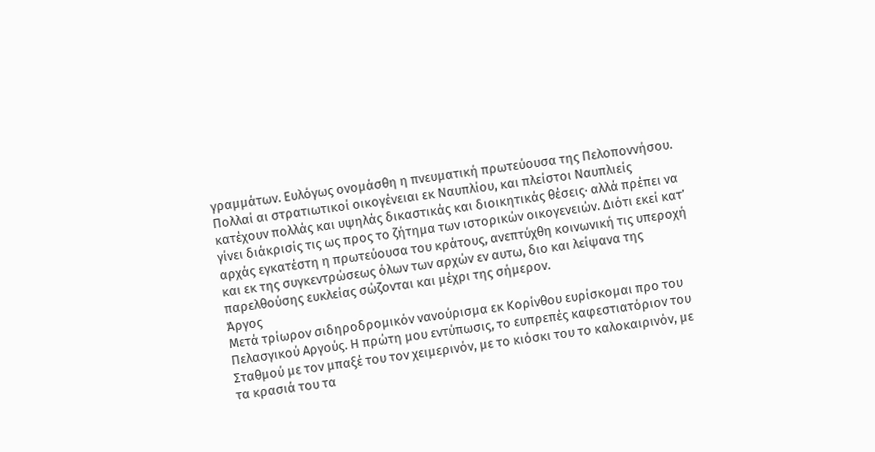γραμμάτων. Ευλόγως ονομάσθη η πνευματική πρωτεύουσα της Πελοποννήσου. Πολλαί αι στρατιωτικοί οικογένειαι εκ Ναυπλίου, και πλείστοι Ναυπλιείς κατέχουν πολλάς και υψηλάς δικαστικάς και διοικητικάς θέσεις· αλλά πρέπει να γίνει διάκρισίς τις ως προς το ζήτημα των ιστορικών οικογενειών. Διότι εκεί κατ’ αρχάς εγκατέστη η πρωτεύουσα του κράτους, ανεπτύχθη κοινωνική τις υπεροχή και εκ της συγκεντρώσεως όλων των αρχών εν αυτω, διο και λείψανα της παρελθούσης ευκλείας σώζονται και μέχρι της σήμερον.
Άργος
Μετά τρίωρον σιδηροδρομικόν νανούρισμα εκ Κορίνθου ευρίσκομαι προ του Πελασγικού Αργούς. Η πρώτη μου εντύπωσις, το ευπρεπές καφεστιατόριον του Σταθμού με τον μπαξέ του τον χειμερινόν, με το κιόσκι του το καλοκαιρινόν, με τα κρασιά του τα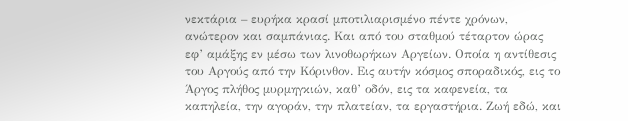νεκτάρια – ευρήκα κρασί μποτιλιαρισμένο πέντε χρόνων, ανώτερον και σαμπάνιας. Και από του σταθμού τέταρτον ώρας εφ’ αμάξης εν μέσω των λινοθωρήκων Αργείων. Οποία η αντίθεσις του Αργούς από την Κόρινθον. Εις αυτήν κόσμος σποραδικός, εις το Άργος πλήθος μυρμηγκιών, καθ’ οδόν, εις τα καφενεία, τα καπηλεία, την αγοράν, την πλατείαν, τα εργαστήρια. Ζωή εδώ, και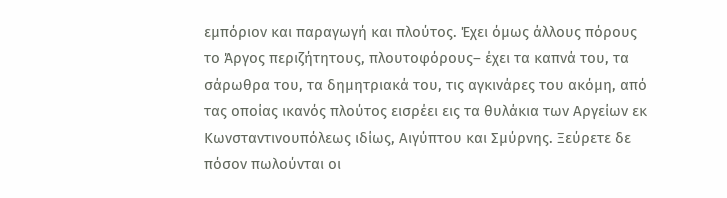εμπόριον και παραγωγή και πλούτος. Έχει όμως άλλους πόρους το Άργος περιζήτητους, πλουτοφόρους– έχει τα καπνά του, τα σάρωθρα του, τα δημητριακά του, τις αγκινάρες του ακόμη, από τας οποίας ικανός πλούτος εισρέει εις τα θυλάκια των Αργείων εκ Κωνσταντινουπόλεως ιδίως, Αιγύπτου και Σμύρνης. Ξεύρετε δε πόσον πωλούνται οι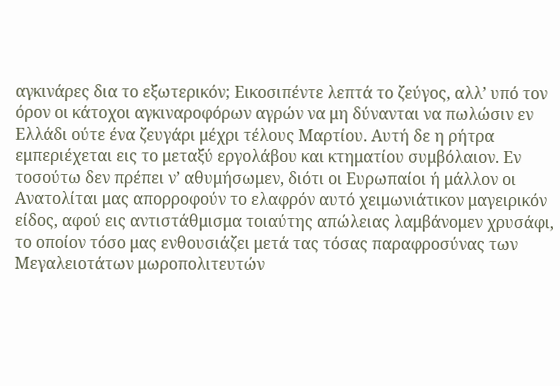αγκινάρες δια το εξωτερικόν; Εικοσιπέντε λεπτά το ζεύγος, αλλ’ υπό τον όρον οι κάτοχοι αγκιναροφόρων αγρών να μη δύνανται να πωλώσιν εν Ελλάδι ούτε ένα ζευγάρι μέχρι τέλους Μαρτίου. Αυτή δε η ρήτρα εμπεριέχεται εις το μεταξύ εργολάβου και κτηματίου συμβόλαιον. Εν τοσούτω δεν πρέπει ν’ αθυμήσωμεν, διότι οι Ευρωπαίοι ή μάλλον οι Ανατολίται μας απορροφούν το ελαφρόν αυτό χειμωνιάτικον μαγειρικόν είδος, αφού εις αντιστάθμισμα τοιαύτης απώλειας λαμβάνομεν χρυσάφι, το οποίον τόσο μας ενθουσιάζει μετά τας τόσας παραφροσύνας των Μεγαλειοτάτων μωροπολιτευτών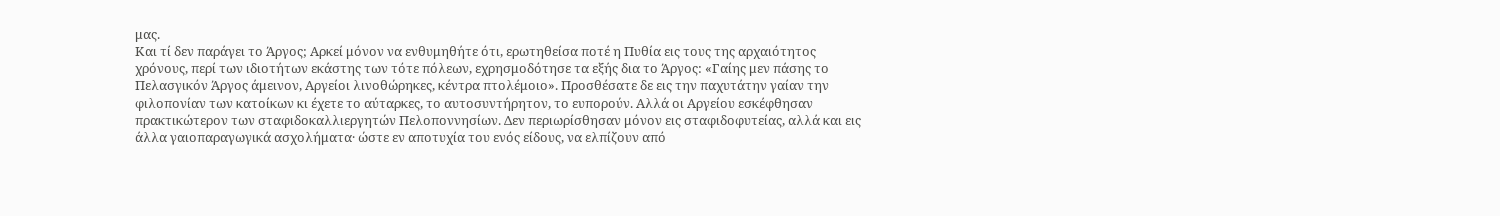μας.
Και τί δεν παράγει το Άργος; Αρκεί μόνον να ενθυμηθήτε ότι, ερωτηθείσα ποτέ η Πυθία εις τους της αρχαιότητος χρόνους, περί των ιδιοτήτων εκάστης των τότε πόλεων, εχρησμοδότησε τα εξής δια το Άργος: «Γαίης μεν πάσης το Πελασγικόν Άργος άμεινον, Αργείοι λινοθώρηκες, κέντρα πτολέμοιο». Προσθέσατε δε εις την παχυτάτην γαίαν την φιλοπονίαν των κατοίκων κι έχετε το αύταρκες, το αυτοσυντήρητον, το ευπορούν. Αλλά οι Αργείου εσκέφθησαν πρακτικώτερον των σταφιδοκαλλιεργητών Πελοποννησίων. Δεν περιωρίσθησαν μόνον εις σταφιδοφυτείας, αλλά και εις άλλα γαιοπαραγωγικά ασχολήματα· ώστε εν αποτυχία του ενός είδους, να ελπίζουν από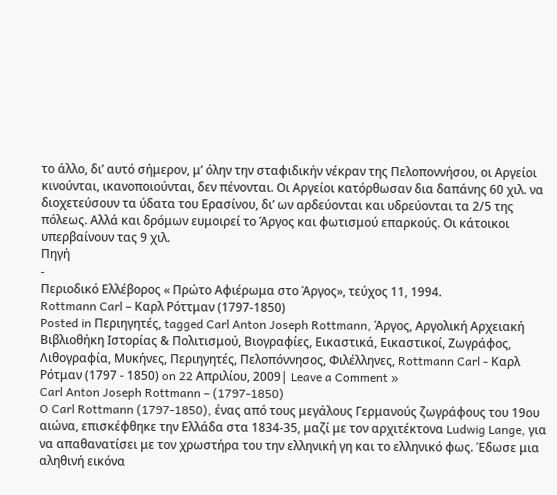το άλλο, δι’ αυτό σήμερον, μ’ όλην την σταφιδικήν νέκραν της Πελοποννήσου, οι Αργείοι κινούνται, ικανοποιούνται, δεν πένονται. Οι Αργείοι κατόρθωσαν δια δαπάνης 60 χιλ. να διοχετεύσουν τα ύδατα του Ερασίνου, δι’ ων αρδεύονται και υδρεύονται τα 2/5 της πόλεως. Αλλά και δρόμων ευμοιρεί το Άργος και φωτισμού επαρκούς. Οι κάτοικοι υπερβαίνουν τας 9 χιλ.
Πηγή
-
Περιοδικό Ελλέβορος « Πρώτο Αφιέρωμα στο Άργος», τεύχος 11, 1994.
Rottmann Carl – Καρλ Ρόττμαν (1797-1850)
Posted in Περιηγητές, tagged Carl Anton Joseph Rottmann, Άργος, Αργολική Αρχειακή Βιβλιοθήκη Ιστορίας & Πολιτισμού, Βιογραφίες, Εικαστικά, Εικαστικοί, Ζωγράφος, Λιθογραφία, Μυκήνες, Περιηγητές, Πελοπόννησος, Φιλέλληνες, Rottmann Carl - Καρλ Ρότμαν (1797 - 1850) on 22 Απριλίου, 2009| Leave a Comment »
Carl Anton Joseph Rottmann – (1797-1850)
O Carl Rottmann (1797-1850), ένας από τους μεγάλους Γερμανούς ζωγράφους του 19ου αιώνα, επισκέφθηκε την Ελλάδα στα 1834-35, μαζί με τον αρχιτέκτονα Ludwig Lange, για να απαθανατίσει με τον χρωστήρα του την ελληνική γη και το ελληνικό φως. Έδωσε μια αληθινή εικόνα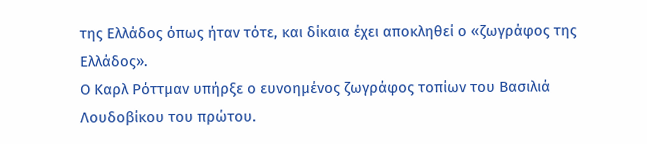της Ελλάδος όπως ήταν τότε, και δίκαια έχει αποκληθεί ο «ζωγράφος της Ελλάδος».
Ο Καρλ Ρόττμαν υπήρξε ο ευνοημένος ζωγράφος τοπίων του Βασιλιά Λουδοβίκου του πρώτου.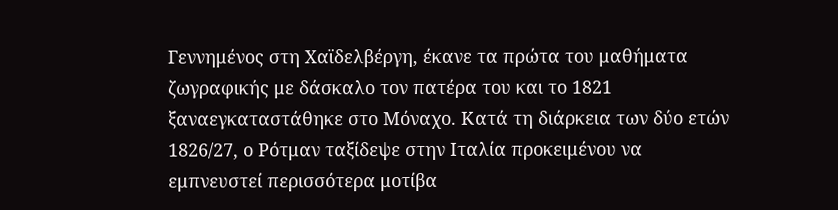Γεννημένος στη Χαϊδελβέργη, έκανε τα πρώτα του μαθήματα ζωγραφικής με δάσκαλο τον πατέρα του και το 1821 ξαναεγκαταστάθηκε στο Μόναχο. Κατά τη διάρκεια των δύο ετών 1826/27, ο Ρότμαν ταξίδεψε στην Ιταλία προκειμένου να εμπνευστεί περισσότερα μοτίβα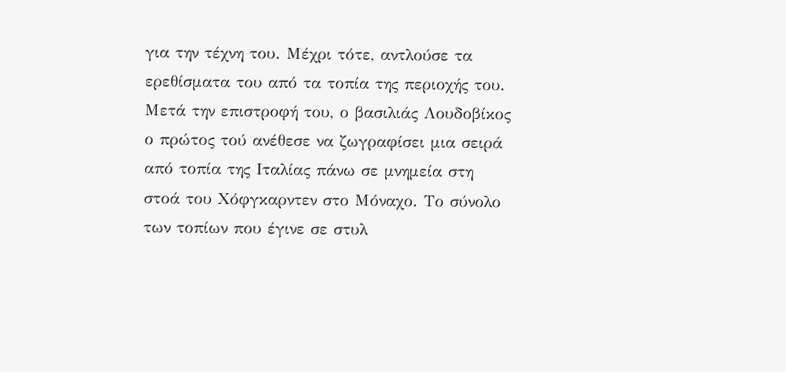για την τέχνη του. Μέχρι τότε, αντλούσε τα ερεθίσματα του από τα τοπία της περιοχής του.
Μετά την επιστροφή του, ο βασιλιάς Λουδοβίκος ο πρώτος τού ανέθεσε να ζωγραφίσει μια σειρά από τοπία της Ιταλίας πάνω σε μνημεία στη στοά του Χόφγκαρντεν στο Μόναχο. Το σύνολο των τοπίων που έγινε σε στυλ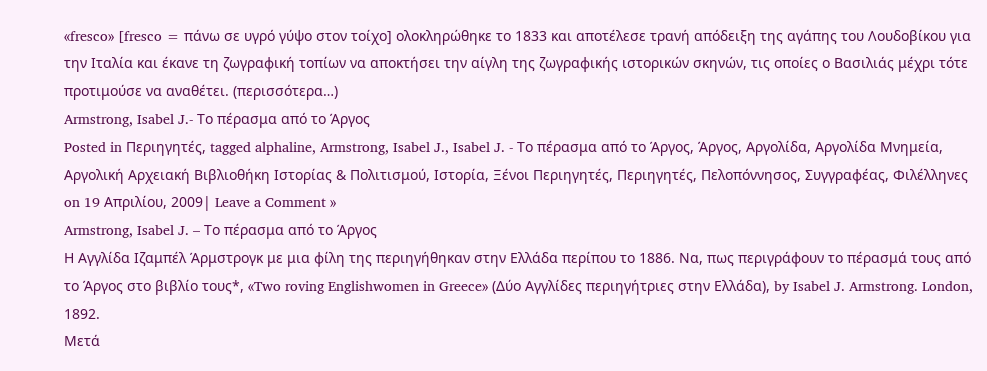«fresco» [fresco = πάνω σε υγρό γύψο στον τοίχο] ολοκληρώθηκε το 1833 και αποτέλεσε τρανή απόδειξη της αγάπης του Λουδοβίκου για την Ιταλία και έκανε τη ζωγραφική τοπίων να αποκτήσει την αίγλη της ζωγραφικής ιστορικών σκηνών, τις οποίες ο Βασιλιάς μέχρι τότε προτιμούσε να αναθέτει. (περισσότερα…)
Armstrong, Isabel J.- Το πέρασμα από το Άργος
Posted in Περιηγητές, tagged alphaline, Armstrong, Isabel J., Isabel J. - Το πέρασμα από το Άργος, Άργος, Αργολίδα, Αργολίδα Μνημεία, Αργολική Αρχειακή Βιβλιοθήκη Ιστορίας & Πολιτισμού, Ιστορία, Ξένοι Περιηγητές, Περιηγητές, Πελοπόννησος, Συγγραφέας, Φιλέλληνες on 19 Απριλίου, 2009| Leave a Comment »
Armstrong, Isabel J. – Το πέρασμα από το Άργος
Η Αγγλίδα Ιζαμπέλ Άρμστρογκ με μια φίλη της περιηγήθηκαν στην Ελλάδα περίπου το 1886. Να, πως περιγράφουν το πέρασμά τους από το Άργος στο βιβλίο τους*, «Two roving Englishwomen in Greece» (Δύο Αγγλίδες περιηγήτριες στην Ελλάδα), by Isabel J. Armstrong. London, 1892.
Μετά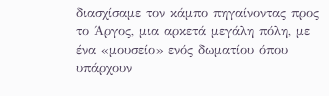διασχίσαμε τον κάμπο πηγαίνοντας προς το Άργος, μια αρκετά μεγάλη πόλη, με ένα «μουσείο» ενός δωματίου όπου υπάρχουν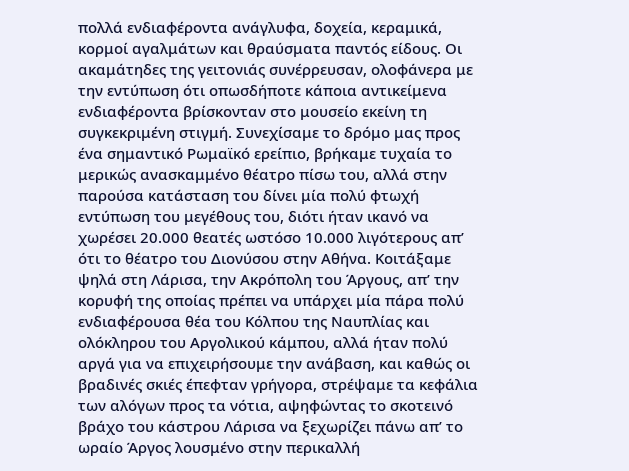πολλά ενδιαφέροντα ανάγλυφα, δοχεία, κεραμικά, κορμοί αγαλμάτων και θραύσματα παντός είδους. Οι ακαμάτηδες της γειτονιάς συνέρρευσαν, ολοφάνερα με την εντύπωση ότι οπωσδήποτε κάποια αντικείμενα ενδιαφέροντα βρίσκονταν στο μουσείο εκείνη τη συγκεκριμένη στιγμή. Συνεχίσαμε το δρόμο μας προς ένα σημαντικό Ρωμαϊκό ερείπιο, βρήκαμε τυχαία το μερικώς ανασκαμμένο θέατρο πίσω του, αλλά στην παρούσα κατάσταση του δίνει μία πολύ φτωχή εντύπωση του μεγέθους του, διότι ήταν ικανό να χωρέσει 20.000 θεατές ωστόσο 10.000 λιγότερους απ’ ότι το θέατρο του Διονύσου στην Αθήνα. Κοιτάξαμε ψηλά στη Λάρισα, την Ακρόπολη του Άργους, απ’ την κορυφή της οποίας πρέπει να υπάρχει μία πάρα πολύ ενδιαφέρουσα θέα του Κόλπου της Ναυπλίας και ολόκληρου του Αργολικού κάμπου, αλλά ήταν πολύ αργά για να επιχειρήσουμε την ανάβαση, και καθώς οι βραδινές σκιές έπεφταν γρήγορα, στρέψαμε τα κεφάλια των αλόγων προς τα νότια, αψηφώντας το σκοτεινό βράχο του κάστρου Λάρισα να ξεχωρίζει πάνω απ’ το ωραίο Άργος λουσμένο στην περικαλλή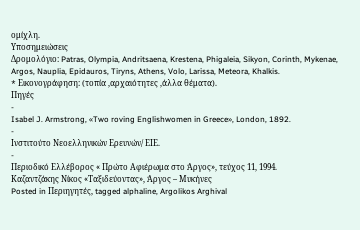ομίχλη.
Υποσημειώσεις
Δρομολόγιο: Patras, Olympia, Andritsaena, Krestena, Phigaleia, Sikyon, Corinth, Mykenae, Argos, Nauplia, Epidauros, Tiryns, Athens, Volo, Larissa, Meteora, Khalkis.
* Eικονογράφηση: (τοπία ,αρχαιότητες ,άλλα θέματα).
Πηγές
-
Isabel J. Armstrong, «Two roving Englishwomen in Greece», London, 1892.
-
Ινστιτούτο Νεοελληνικών Ερευνών/ ΕΙΕ.
-
Περιοδικό Ελλέβορος « Πρώτο Αφιέρωμα στο Άργος», τεύχος 11, 1994.
Καζαντζάκης Νίκος «Ταξιδεύοντας», Άργος – Μυκήνες
Posted in Περιηγητές, tagged alphaline, Argolikos Arghival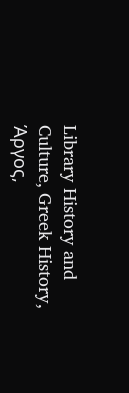Library History and Culture, Greek History, Άργος,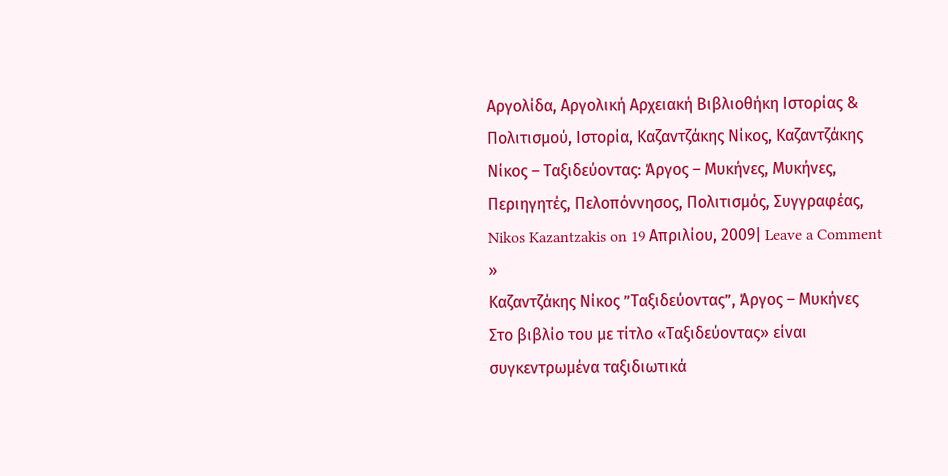Αργολίδα, Αργολική Αρχειακή Βιβλιοθήκη Ιστορίας & Πολιτισμού, Ιστορία, Καζαντζάκης Νίκος, Καζαντζάκης Νίκος – Ταξιδεύοντας: Άργος – Μυκήνες, Μυκήνες, Περιηγητές, Πελοπόννησος, Πολιτισμός, Συγγραφέας, Nikos Kazantzakis on 19 Απριλίου, 2009| Leave a Comment »
Καζαντζάκης Νίκος ”Ταξιδεύοντας”, Άργος – Μυκήνες
Στο βιβλίο του με τίτλο «Ταξιδεύοντας» είναι συγκεντρωμένα ταξιδιωτικά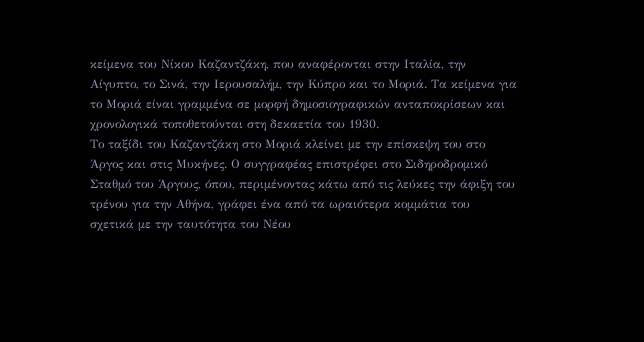κείμενα του Νίκου Καζαντζάκη, που αναφέρονται στην Ιταλία, την Αίγυπτο, το Σινά, την Ιερουσαλήμ, την Κύπρο και το Μοριά. Τα κείμενα για το Μοριά είναι γραμμένα σε μορφή δημοσιογραφικών ανταποκρίσεων και χρονολογικά τοποθετούνται στη δεκαετία του 1930.
Το ταξίδι του Καζαντζάκη στο Μοριά κλείνει με την επίσκεψη του στο Άργος και στις Μυκήνες. Ο συγγραφέας επιστρέφει στο Σιδηροδρομικό Σταθμό του Άργους, όπου, περιμένοντας κάτω από τις λεύκες την άφιξη του τρένου για την Αθήνα, γράφει ένα από τα ωραιότερα κομμάτια του σχετικά με την ταυτότητα του Νέου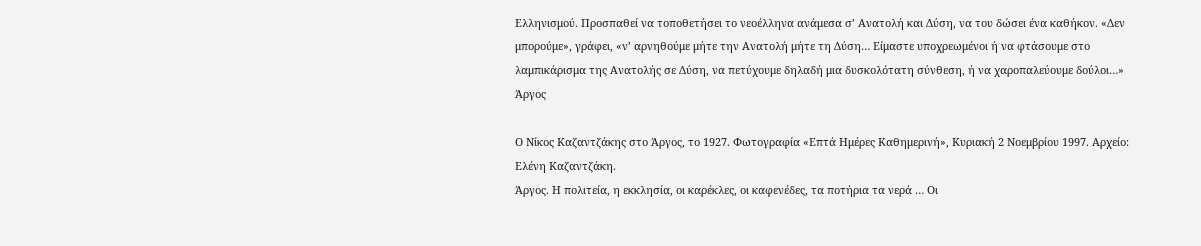Ελληνισμού. Προσπαθεί να τοποθετήσει το νεοέλληνα ανάμεσα σ’ Ανατολή και Δύση, να του δώσει ένα καθήκον. «Δεν μπορούμε», γράφει, «ν’ αρνηθούμε μήτε την Ανατολή μήτε τη Δύση… Είμαστε υποχρεωμένοι ή να φτάσουμε στο λαμπικάρισμα της Ανατολής σε Δύση, να πετύχουμε δηλαδή μια δυσκολότατη σύνθεση, ή να χαροπαλεύουμε δούλοι…»
Άργος

Ο Νίκος Καζαντζάκης στο Άργος, το 1927. Φωτογραφία «Επτά Ημέρες Καθημερινή», Κυριακή 2 Νοεμβρίου 1997. Αρχείο: Ελένη Καζαντζάκη.
Άργος. Η πολιτεία, η εκκλησία, οι καρέκλες, οι καφενέδες, τα ποτήρια τα νερά … Οι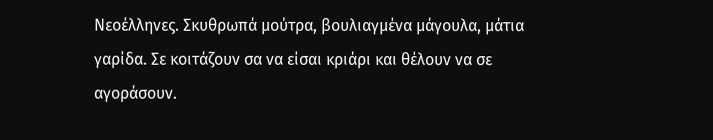Νεοέλληνες. Σκυθρωπά μούτρα, βουλιαγμένα μάγουλα, μάτια γαρίδα. Σε κοιτάζουν σα να είσαι κριάρι και θέλουν να σε αγοράσουν.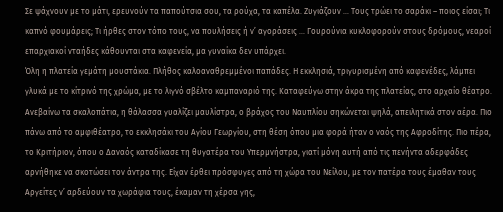Σε ψάχνουν με το μάτι, ερευνούν τα παπούτσια σου, τα ρούχα, τα καπέλα. Ζυγιάζουν … Τους τρώει το σαράκι – ποιος είσαι; Τι καπνό φουμάρεις; Τι ήρθες στον τόπο τους, να πουλήσεις ή ν’ αγοράσεις … Γουρούνια κυκλοφορούν στους δρόμους, νεαροί επαρχιακοί νταήδες κάθουνται στα καφενεία, μα γυναίκα δεν υπάρχει.
Όλη η πλατεία γεμάτη μουστάκια. Πλήθος καλοαναθρεμμένοι παπάδες. Η εκκλησιά, τριγυρισμένη από καφενέδες, λάμπει γλυκά με το κίτρινό της χρώμα, με το λιγνό σβέλτο καμπαναριό της. Καταφεύγω στην άκρα της πλατείας, στο αρχαίο θέατρο. Ανεβαίνω τα σκαλοπάτια, η θάλασσα γυαλίζει μαυλίστρα, ο βράχος του Ναυπλίου σηκώνεται ψηλά, απειλητικά στον αέρα. Πιο πάνω από το αμφιθέατρο, το εκκλησάκι του Αγίου Γεωργίου, στη θέση όπου μια φορά ήταν ο ναός της Αφροδίτης. Πιο πέρα, το Κριτήριον, όπου ο Δαναός καταδίκασε τη θυγατέρα του Υπερμνήστρα, γιατί μόνη αυτή από τις πενήντα αδερφάδες αρνήθηκε να σκοτώσει τον άντρα της. Είχαν έρθει πρόσφυγες από τη χώρα του Νείλου, με τον πατέρα τους έμαθαν τους Αργείτες ν’ αρδεύουν τα χωράφια τους, έκαμαν τη χέρσα γης,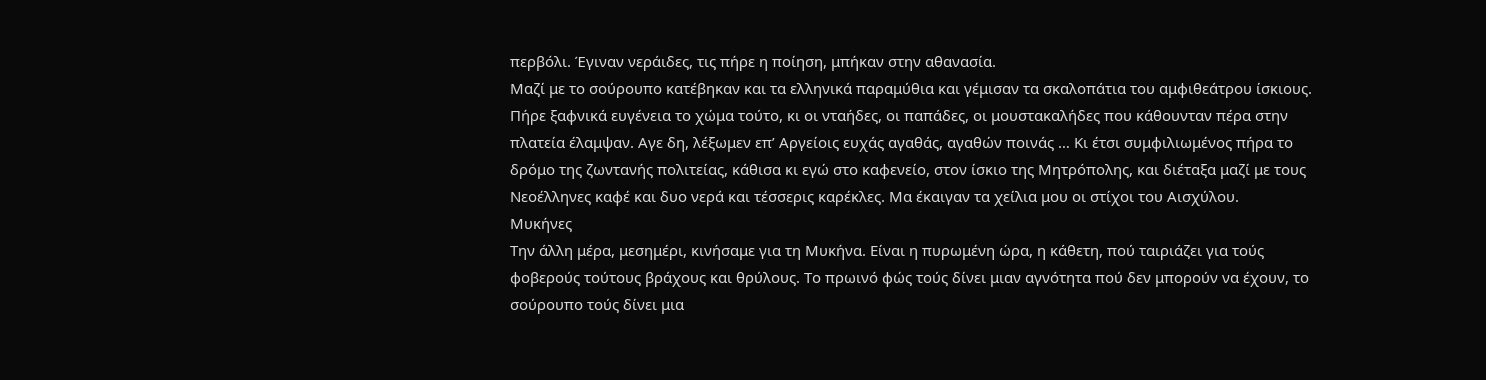περβόλι. Έγιναν νεράιδες, τις πήρε η ποίηση, μπήκαν στην αθανασία.
Μαζί με το σούρουπο κατέβηκαν και τα ελληνικά παραμύθια και γέμισαν τα σκαλοπάτια του αμφιθεάτρου ίσκιους. Πήρε ξαφνικά ευγένεια το χώμα τούτο, κι οι νταήδες, οι παπάδες, οι μουστακαλήδες που κάθουνταν πέρα στην πλατεία έλαμψαν. Αγε δη, λέξωμεν επ’ Αργείοις ευχάς αγαθάς, αγαθών ποινάς … Κι έτσι συμφιλιωμένος πήρα το δρόμο της ζωντανής πολιτείας, κάθισα κι εγώ στο καφενείο, στον ίσκιο της Μητρόπολης, και διέταξα μαζί με τους Νεοέλληνες καφέ και δυο νερά και τέσσερις καρέκλες. Μα έκαιγαν τα χείλια μου οι στίχοι του Αισχύλου.
Μυκήνες
Την άλλη μέρα, μεσημέρι, κινήσαμε για τη Μυκήνα. Είναι η πυρωμένη ώρα, η κάθετη, πού ταιριάζει για τούς φοβερούς τούτους βράχους και θρύλους. Το πρωινό φώς τούς δίνει μιαν αγνότητα πού δεν μπορούν να έχουν, το σούρουπο τούς δίνει μια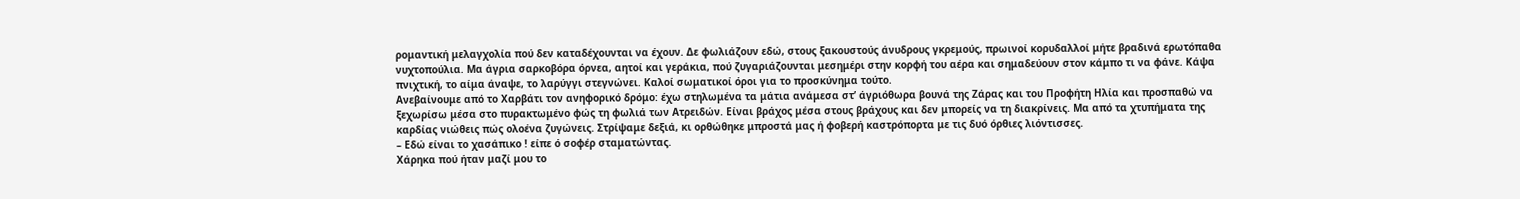ρομαντική μελαγχολία πού δεν καταδέχουνται να έχουν. Δε φωλιάζουν εδώ, στους ξακουστούς άνυδρους γκρεμούς, πρωινοί κορυδαλλοί μήτε βραδινά ερωτόπαθα νυχτοπούλια. Μα άγρια σαρκοβόρα όρνεα, αητοί και γεράκια, πού ζυγαριάζουνται μεσημέρι στην κορφή του αέρα και σημαδεύουν στον κάμπο τι να φάνε. Κάψα πνιχτική, το αίμα άναψε, το λαρύγγι στεγνώνει. Καλοί σωματικοί όροι για το προσκύνημα τούτο.
Ανεβαίνουμε από το Χαρβάτι τον ανηφορικό δρόμο: έχω στηλωμένα τα μάτια ανάμεσα στ’ άγριόθωρα βουνά της Ζάρας και του Προφήτη Ηλία και προσπαθώ να ξεχωρίσω μέσα στο πυρακτωμένο φώς τη φωλιά των Ατρειδών. Είναι βράχος μέσα στους βράχους και δεν μπορείς να τη διακρίνεις. Μα από τα χτυπήματα της καρδίας νιώθεις πώς ολοένα ζυγώνεις. Στρίψαμε δεξιά, κι ορθώθηκε μπροστά μας ή φοβερή καστρόπορτα με τις δυό όρθιες λιόντισσες.
– Εδώ είναι το χασάπικο ! είπε ό σοφέρ σταματώντας.
Χάρηκα πού ήταν μαζί μου το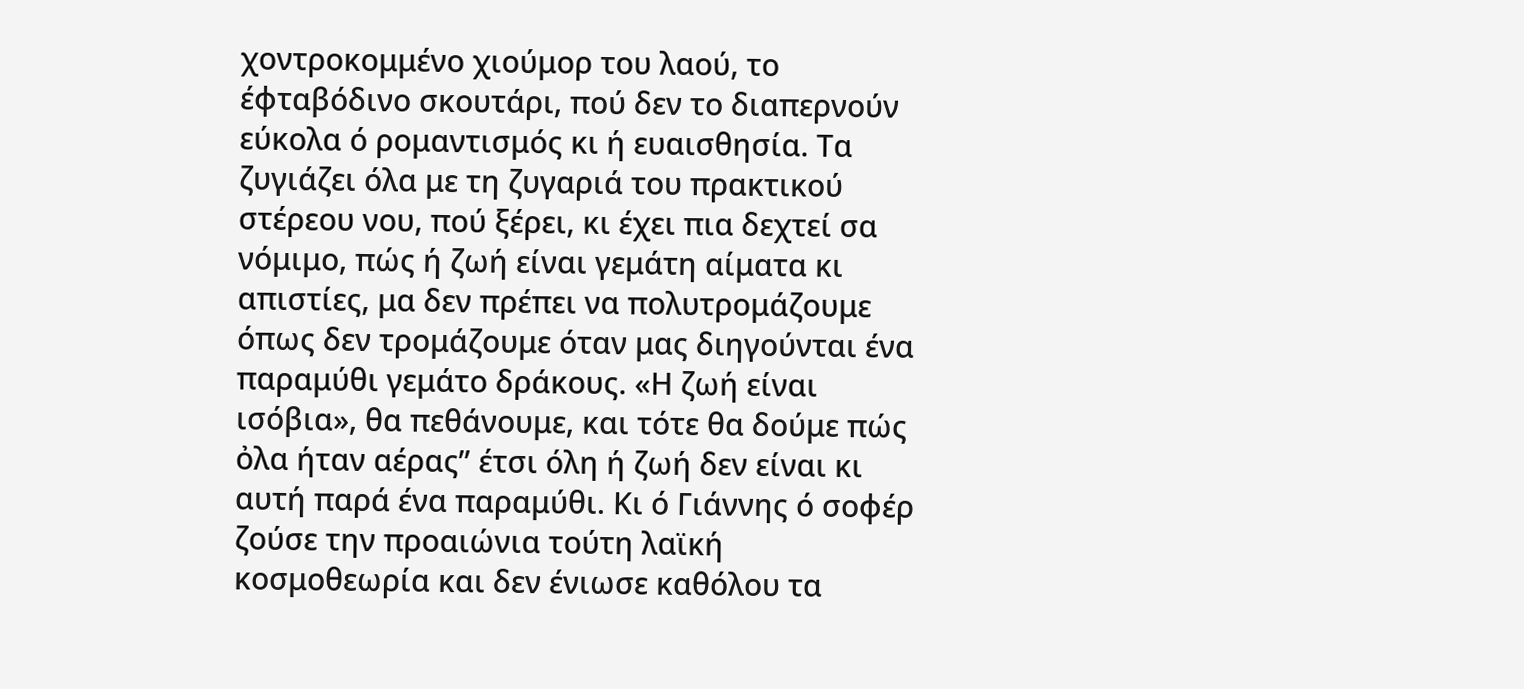χοντροκομμένο χιούμορ του λαού, το έφταβόδινο σκουτάρι, πού δεν το διαπερνούν εύκολα ό ρομαντισμός κι ή ευαισθησία. Τα ζυγιάζει όλα με τη ζυγαριά του πρακτικού στέρεου νου, πού ξέρει, κι έχει πια δεχτεί σα νόμιμο, πώς ή ζωή είναι γεμάτη αίματα κι απιστίες, μα δεν πρέπει να πολυτρομάζουμε όπως δεν τρομάζουμε όταν μας διηγούνται ένα παραμύθι γεμάτο δράκους. «Η ζωή είναι ισόβια», θα πεθάνουμε, και τότε θα δούμε πώς ὀλα ήταν αέρας” έτσι όλη ή ζωή δεν είναι κι αυτή παρά ένα παραμύθι. Κι ό Γιάννης ό σοφέρ ζούσε την προαιώνια τούτη λαϊκή κοσμοθεωρία και δεν ένιωσε καθόλου τα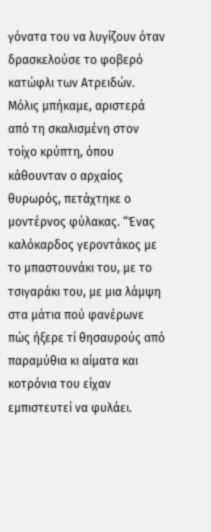γόνατα του να λυγίζουν όταν δρασκελούσε το φοβερό κατώφλι των Ατρειδών.
Μόλις μπήκαμε, αριστερά από τη σκαλισμένη στον τοίχο κρύπτη, όπου κάθουνταν ο αρχαίος θυρωρός, πετάχτηκε ο μοντέρνος φύλακας. “Ένας καλόκαρδος γεροντάκος με το μπαστουνάκι του, με το τσιγαράκι του, με μια λάμψη στα μάτια πού φανέρωνε πώς ήξερε τί θησαυρούς από παραμύθια κι αίματα και κοτρόνια του είχαν εμπιστευτεί να φυλάει.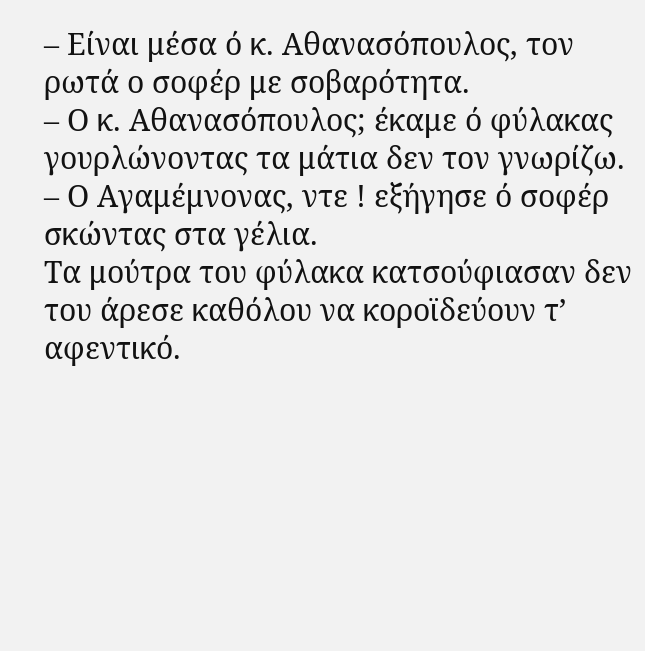– Είναι μέσα ό κ. Αθανασόπουλος, τον ρωτά ο σοφέρ με σοβαρότητα.
– Ο κ. Αθανασόπουλος; έκαμε ό φύλακας γουρλώνοντας τα μάτια δεν τον γνωρίζω.
– Ο Αγαμέμνονας, ντε ! εξήγησε ό σοφέρ σκώντας στα γέλια.
Τα μούτρα του φύλακα κατσούφιασαν δεν του άρεσε καθόλου να κοροϊδεύουν τ’ αφεντικό.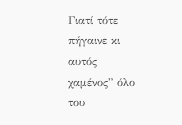Γιατί τότε πήγαινε κι αυτός χαμένος” όλο του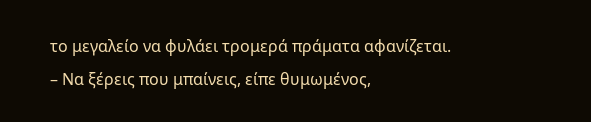το μεγαλείο να φυλάει τρομερά πράματα αφανίζεται.
– Να ξέρεις που μπαίνεις, είπε θυμωμένος,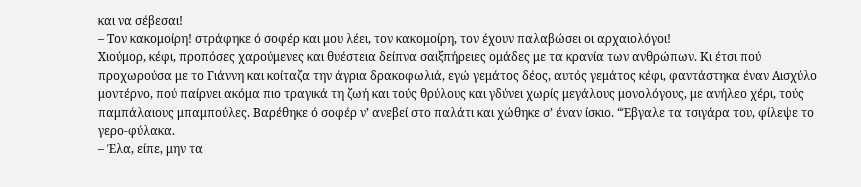και να σέβεσαι!
– Τον κακομοίρη! στράφηκε ό σοφέρ και μου λέει, τον κακομοίρη, τον έχουν παλαβώσει οι αρχαιολόγοι!
Χιούμορ, κέφι, προπόσες χαρούμενες και θυέστεια δείπνα σαιξπήρειες ομάδες με τα κρανία των ανθρώπων. Κι έτσι πού προχωρούσα με το Γιάννη και κοίταζα την άγρια δρακοφωλιά, εγώ γεμάτος δέος, αυτός γεμάτος κέφι, φαντάστηκα έναν Αισχύλο μοντέρνο, πού παίρνει ακόμα πιο τραγικά τη ζωή και τούς θρύλους και γδύνει χωρίς μεγάλους μονολόγους, με ανήλεο χέρι, τούς παμπάλαιους μπαμπούλες. Βαρέθηκε ό σοφέρ ν’ ανεβεί στο παλάτι και χώθηκε σ’ έναν ίσκιο. “Έβγαλε τα τσιγάρα του, φίλεψε το γερο-φύλακα.
– Έλα, είπε, μην τα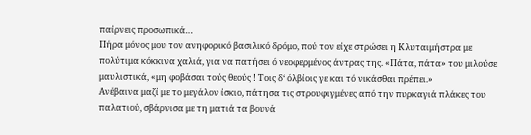παίρνεις προσωπικά…
Πήρα μόνος μου τον ανηφορικό βασιλικό δρόμο, πού τον είχε στρώσει η Κλυταιμήστρα με πολύτιμα κόκκινα χαλιά, για να πατήσει ό νεοφερμένος άντρας της. «Πάτα, πάτα» του μιλούσε μαυλιστικά, «μη φοβάσαι τούς θεούς ! Τοις δ‘ όλβίοις γε και τό νικάσθαι πρέπει.»
Ανέβαινα μαζί με το μεγάλον ίσκιο, πάτησα τις στρουφιγμένες από την πυρκαγιά πλάκες του παλατιού, σβάρνισα με τη ματιά τα βουνά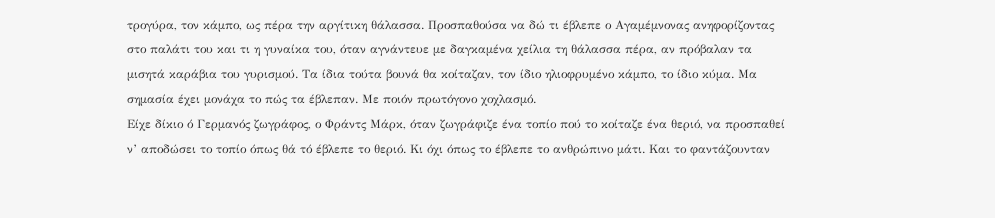τρογύρα, τον κάμπο, ως πέρα την αργίτικη θάλασσα. Προσπαθούσα να δώ τι έβλεπε ο Αγαμέμνονας ανηφορίζοντας στο παλάτι του και τι η γυναίκα του, όταν αγνάντευε με δαγκαμένα χείλια τη θάλασσα πέρα, αν πρόβαλαν τα μισητά καράβια του γυρισμού. Τα ίδια τούτα βουνά θα κοίταζαν, τον ίδιο ηλιοφρυμένο κάμπο, το ίδιο κύμα. Μα σημασία έχει μονάχα το πώς τα έβλεπαν. Με ποιόν πρωτόγονο χοχλασμό.
Είχε δίκιο ό Γερμανός ζωγράφος, ο Φράντς Μάρκ, όταν ζωγράφιζε ένα τοπίο πού το κοίταζε ένα θεριό, να προσπαθεί ν’ αποδώσει το τοπίο όπως θά τό έβλεπε το θεριό. Κι όχι όπως το έβλεπε το ανθρώπινο μάτι. Και το φαντάζουνταν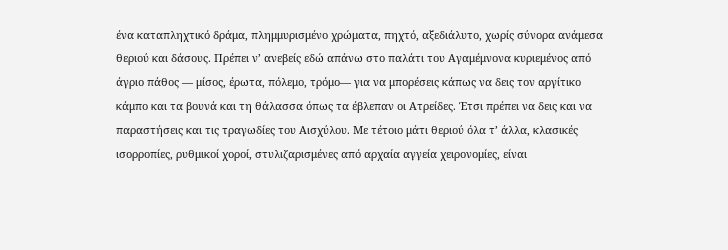ένα καταπληχτικό δράμα, πλημμυρισμένο χρώματα, πηχτό, αξεδιάλυτο, χωρίς σύνορα ανάμεσα θεριού και δάσους. Πρέπει ν’ ανεβείς εδώ απάνω στο παλάτι του Αγαμέμνονα κυριεμένος από άγριο πάθος — μίσος, έρωτα, πόλεμο, τρόμο— για να μπορέσεις κάπως να δεις τον αργίτικο κάμπο και τα βουνά και τη θάλασσα όπως τα έβλεπαν οι Ατρείδες. Έτσι πρέπει να δεις και να παραστήσεις και τις τραγωδίες του Αισχύλου. Με τέτοιο μάτι θεριού όλα τ’ άλλα, κλασικές ισορροπίες, ρυθμικοί χοροί, στυλιζαρισμένες από αρχαία αγγεία χειρονομίες, είναι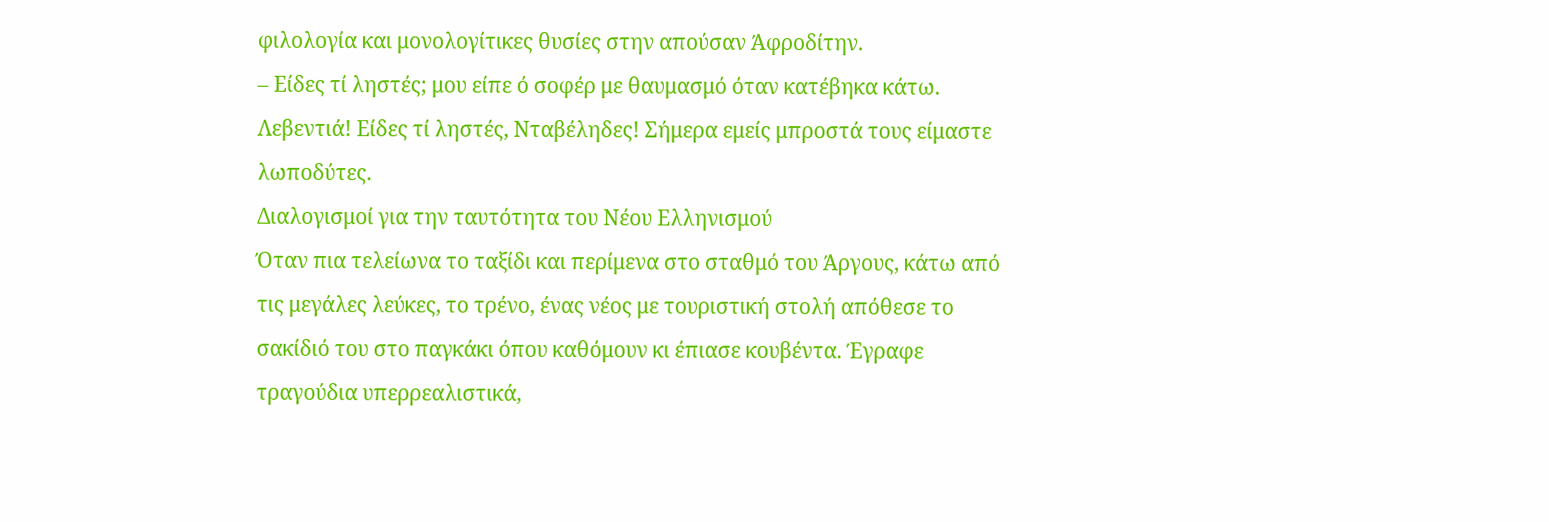φιλολογία και μονολογίτικες θυσίες στην απούσαν Άφροδίτην.
– Είδες τί ληστές; μου είπε ό σοφέρ με θαυμασμό όταν κατέβηκα κάτω. Λεβεντιά! Είδες τί ληστές, Νταβέληδες! Σήμερα εμείς μπροστά τους είμαστε λωποδύτες.
Διαλογισμοί για την ταυτότητα του Νέου Ελληνισμού
Όταν πια τελείωνα το ταξίδι και περίμενα στο σταθμό του Άργους, κάτω από τις μεγάλες λεύκες, το τρένο, ένας νέος με τουριστική στολή απόθεσε το σακίδιό του στο παγκάκι όπου καθόμουν κι έπιασε κουβέντα. Έγραφε τραγούδια υπερρεαλιστικά,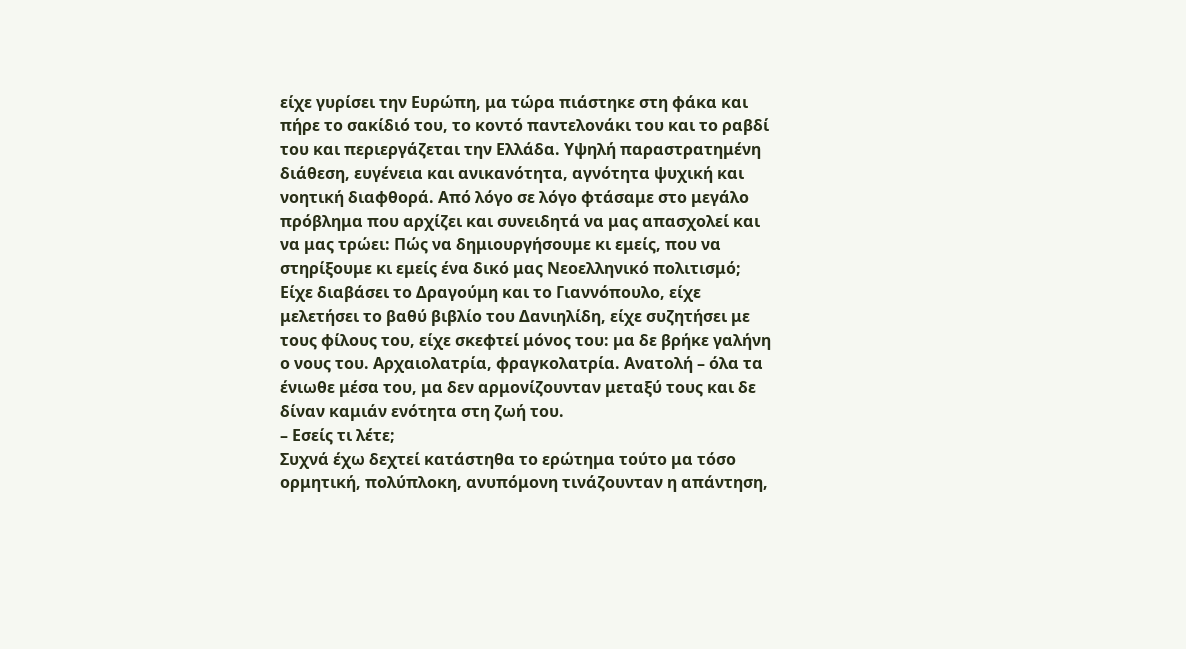είχε γυρίσει την Ευρώπη, μα τώρα πιάστηκε στη φάκα και πήρε το σακίδιό του, το κοντό παντελονάκι του και το ραβδί του και περιεργάζεται την Ελλάδα. Υψηλή παραστρατημένη διάθεση, ευγένεια και ανικανότητα, αγνότητα ψυχική και νοητική διαφθορά. Από λόγο σε λόγο φτάσαμε στο μεγάλο πρόβλημα που αρχίζει και συνειδητά να μας απασχολεί και να μας τρώει: Πώς να δημιουργήσουμε κι εμείς, που να στηρίξουμε κι εμείς ένα δικό μας Νεοελληνικό πολιτισμό; Είχε διαβάσει το Δραγούμη και το Γιαννόπουλο, είχε μελετήσει το βαθύ βιβλίο του Δανιηλίδη, είχε συζητήσει με τους φίλους του, είχε σκεφτεί μόνος του: μα δε βρήκε γαλήνη ο νους του. Αρχαιολατρία, φραγκολατρία. Ανατολή – όλα τα ένιωθε μέσα του, μα δεν αρμονίζουνταν μεταξύ τους και δε δίναν καμιάν ενότητα στη ζωή του.
– Εσείς τι λέτε;
Συχνά έχω δεχτεί κατάστηθα το ερώτημα τούτο μα τόσο ορμητική, πολύπλοκη, ανυπόμονη τινάζουνταν η απάντηση,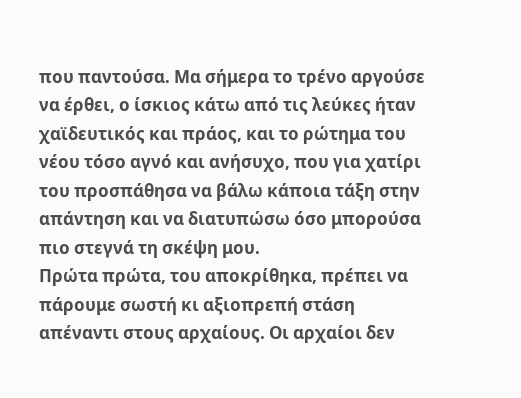που παντούσα. Μα σήμερα το τρένο αργούσε να έρθει, ο ίσκιος κάτω από τις λεύκες ήταν χαϊδευτικός και πράος, και το ρώτημα του νέου τόσο αγνό και ανήσυχο, που για χατίρι του προσπάθησα να βάλω κάποια τάξη στην απάντηση και να διατυπώσω όσο μπορούσα πιο στεγνά τη σκέψη μου.
Πρώτα πρώτα, του αποκρίθηκα, πρέπει να πάρουμε σωστή κι αξιοπρεπή στάση απέναντι στους αρχαίους. Οι αρχαίοι δεν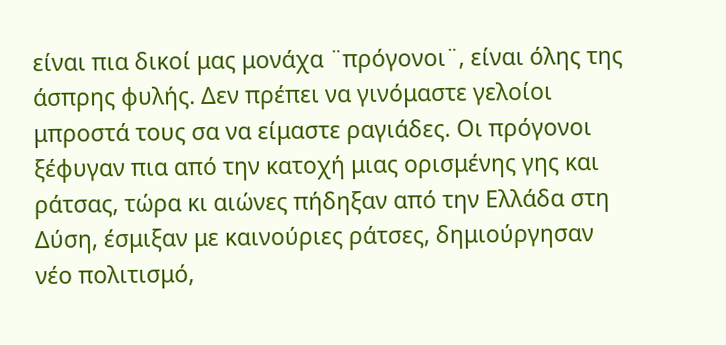είναι πια δικοί μας μονάχα ¨πρόγονοι¨, είναι όλης της άσπρης φυλής. Δεν πρέπει να γινόμαστε γελοίοι μπροστά τους σα να είμαστε ραγιάδες. Οι πρόγονοι ξέφυγαν πια από την κατοχή μιας ορισμένης γης και ράτσας, τώρα κι αιώνες πήδηξαν από την Ελλάδα στη Δύση, έσμιξαν με καινούριες ράτσες, δημιούργησαν νέο πολιτισμό,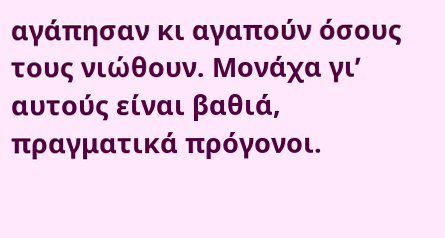αγάπησαν κι αγαπούν όσους τους νιώθουν. Μονάχα γι’ αυτούς είναι βαθιά, πραγματικά πρόγονοι.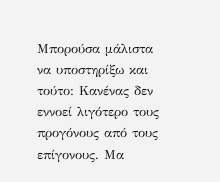Μπορούσα μάλιστα να υποστηρίξω και τούτο: Κανένας δεν εννοεί λιγότερο τους προγόνους από τους επίγονους. Μα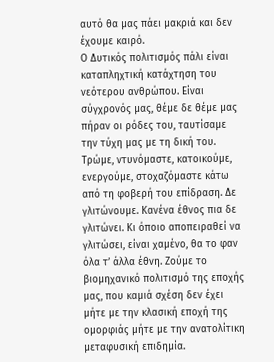αυτό θα μας πάει μακριά και δεν έχουμε καιρό.
Ο Δυτικός πολιτισμός πάλι είναι καταπληχτική κατάχτηση του νεότερου ανθρώπου. Είναι σύγχρονός μας, θέμε δε θέμε μας πήραν οι ρόδες του, ταυτίσαμε την τύχη μας με τη δική του. Τρώμε, ντυνόμαστε, κατοικούμε, ενεργούμε, στοχαζόμαστε κάτω από τη φοβερή του επίδραση. Δε γλιτώνουμε. Κανένα έθνος πια δε γλιτώνει. Κι όποιο αποπειραθεί να γλιτώσει, είναι χαμένο, θα το φαν όλα τ’ άλλα έθνη. Ζούμε το βιομηχανικό πολιτισμό της εποχής μας, που καμιά σχέση δεν έχει μήτε με την κλασική εποχή της ομορφιάς μήτε με την ανατολίτικη μεταφυσική επιδημία.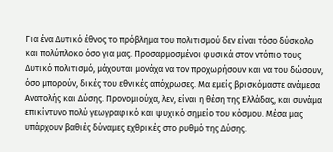Για ένα Δυτικό έθνος το πρόβλημα του πολιτισμού δεν είναι τόσο δύσκολο και πολύπλοκο όσο για μας. Προσαρμοσμένοι φυσικά στον ντόπιο τους Δυτικό πολιτισμό, μάχουται μονάχα να τον προχωρήσουν και να του δώσουν, όσο μπορούν, δικές του εθνικές απόχρωσες. Μα εμείς βρισκόμαστε ανάμεσα Ανατολής και Δύσης. Προνομιούχα, λεν, είναι η θέση της Ελλάδας, και συνάμα επικίντυνο πολύ γεωγραφικό και ψυχικό σημείο του κόσμου. Μέσα μας υπάρχουν βαθιές δύναμες εχθρικές στο ρυθμό της Δύσης.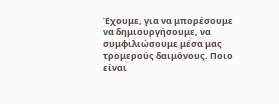Έχουμε, για να μπορέσουμε να δημιουργήσουμε, να συμφιλιώσουμε μέσα μας τρομερούς δαιμόνους. Ποιο είναι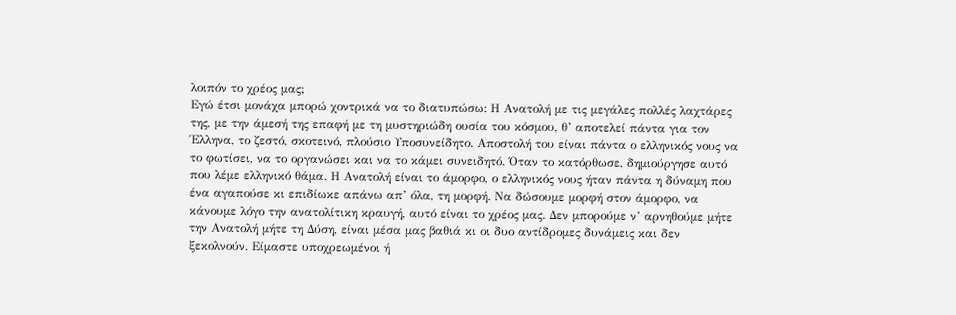λοιπόν το χρέος μας;
Εγώ έτσι μονάχα μπορώ χοντρικά να το διατυπώσω: Η Ανατολή με τις μεγάλες πολλές λαχτάρες της, με την άμεσή της επαφή με τη μυστηριώδη ουσία του κόσμου, θ’ αποτελεί πάντα για τον Έλληνα, το ζεστό, σκοτεινό, πλούσιο Υποσυνείδητο. Αποστολή του είναι πάντα ο ελληνικός νους να το φωτίσει, να το οργανώσει και να το κάμει συνειδητό. Όταν το κατόρθωσε, δημιούργησε αυτό που λέμε ελληνικό θάμα. Η Ανατολή είναι το άμορφο, ο ελληνικός νους ήταν πάντα η δύναμη που ένα αγαπούσε κι επιδίωκε απάνω απ’ όλα, τη μορφή. Να δώσουμε μορφή στον άμορφο, να κάνουμε λόγο την ανατολίτικη κραυγή, αυτό είναι το χρέος μας. Δεν μπορούμε ν’ αρνηθούμε μήτε την Ανατολή μήτε τη Δύση, είναι μέσα μας βαθιά κι οι δυο αντίδρομες δυνάμεις και δεν ξεκολνούν. Είμαστε υποχρεωμένοι ή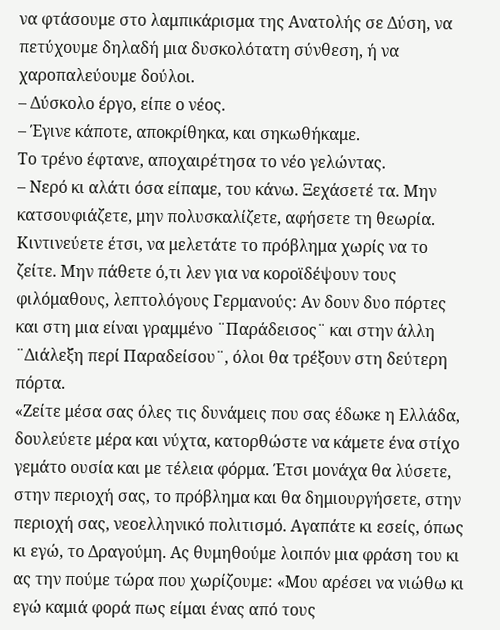να φτάσουμε στο λαμπικάρισμα της Ανατολής σε Δύση, να πετύχουμε δηλαδή μια δυσκολότατη σύνθεση, ή να χαροπαλεύουμε δούλοι.
– Δύσκολο έργο, είπε ο νέος.
– Έγινε κάποτε, αποκρίθηκα, και σηκωθήκαμε.
Το τρένο έφτανε, αποχαιρέτησα το νέο γελώντας.
– Νερό κι αλάτι όσα είπαμε, του κάνω. Ξεχάσετέ τα. Μην κατσουφιάζετε, μην πολυσκαλίζετε, αφήσετε τη θεωρία. Κιντινεύετε έτσι, να μελετάτε το πρόβλημα χωρίς να το ζείτε. Μην πάθετε ό,τι λεν για να κοροϊδέψουν τους φιλόμαθους, λεπτολόγους Γερμανούς: Αν δουν δυο πόρτες και στη μια είναι γραμμένο ¨Παράδεισος¨ και στην άλλη ¨Διάλεξη περί Παραδείσου¨, όλοι θα τρέξουν στη δεύτερη πόρτα.
«Ζείτε μέσα σας όλες τις δυνάμεις που σας έδωκε η Ελλάδα, δουλεύετε μέρα και νύχτα, κατορθώστε να κάμετε ένα στίχο γεμάτο ουσία και με τέλεια φόρμα. Έτσι μονάχα θα λύσετε, στην περιοχή σας, το πρόβλημα και θα δημιουργήσετε, στην περιοχή σας, νεοελληνικό πολιτισμό. Αγαπάτε κι εσείς, όπως κι εγώ, το Δραγούμη. Ας θυμηθούμε λοιπόν μια φράση του κι ας την πούμε τώρα που χωρίζουμε: «Μου αρέσει να νιώθω κι εγώ καμιά φορά πως είμαι ένας από τους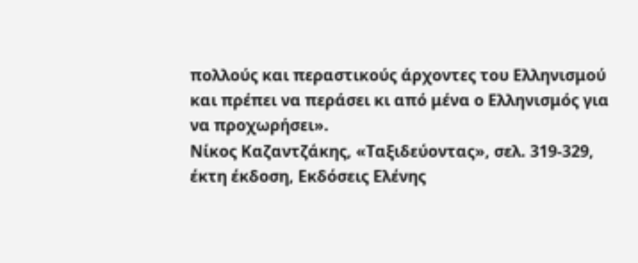πολλούς και περαστικούς άρχοντες του Ελληνισμού και πρέπει να περάσει κι από μένα ο Ελληνισμός για να προχωρήσει».
Νίκος Καζαντζάκης, «Ταξιδεύοντας», σελ. 319-329, έκτη έκδοση, Εκδόσεις Ελένης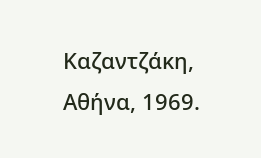Καζαντζάκη, Αθήνα, 1969.